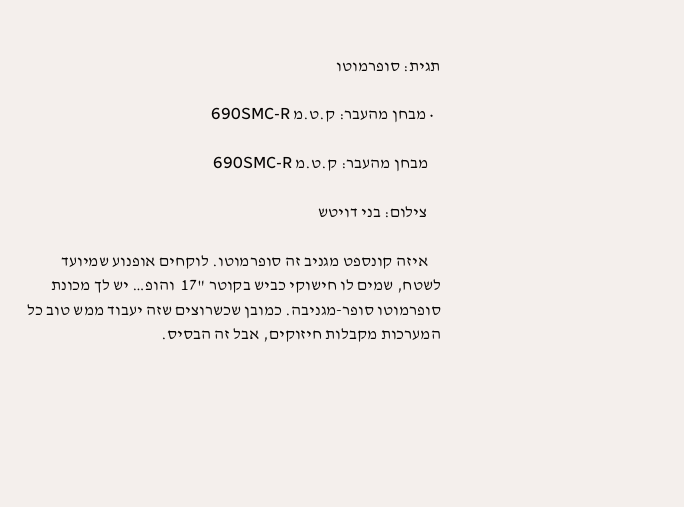תגית: סופרמוטו

  • מבחן מהעבר: ק.ט.מ 690SMC-R

    מבחן מהעבר: ק.ט.מ 690SMC-R

    צילום: בני דויטש

    איזה קונספט מגניב זה סופרמוטו. לוקחים אופנוע שמיועד לשטח, שמים לו חישוקי כביש בקוטר "17  והופ… יש לך מכונת סופרמוטו סופר-מגניבה. כמובן שכשרוצים שזה יעבוד ממש טוב כל המערכות מקבלות חיזוקים, אבל זה הבסיס.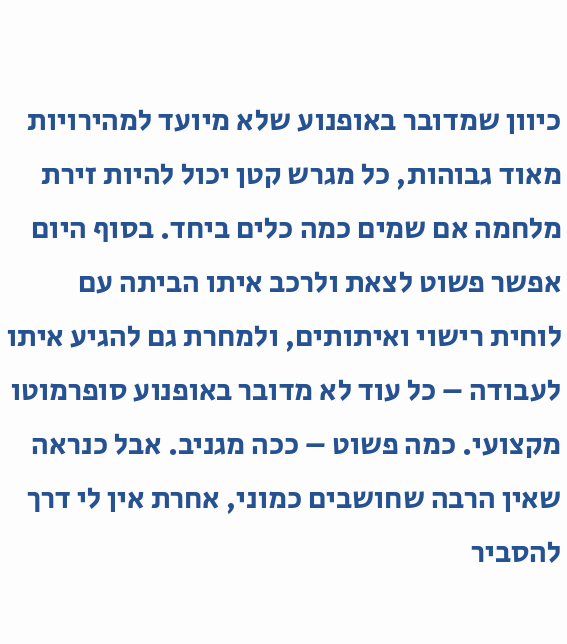כיוון שמדובר באופנוע שלא מיועד למהירויות מאוד גבוהות, כל מגרש קטן יכול להיות זירת מלחמה אם שמים כמה כלים ביחד. בסוף היום אפשר פשוט לצאת ולרכב איתו הביתה עם לוחית רישוי ואיתותים, ולמחרת גם להגיע איתו לעבודה – כל עוד לא מדובר באופנוע סופרמוטו מקצועי. כמה פשוט – ככה מגניב. אבל כנראה שאין הרבה שחושבים כמוני, אחרת אין לי דרך להסביר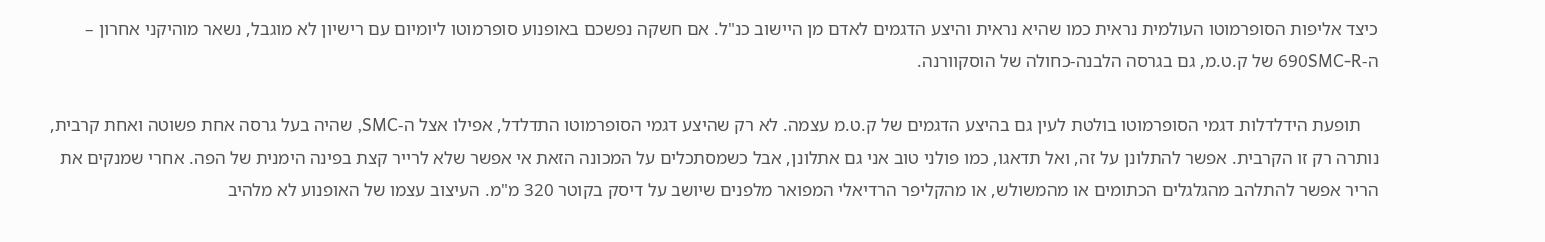כיצד אליפות הסופרמוטו העולמית נראית כמו שהיא נראית והיצע הדגמים לאדם מן היישוב כנ"ל. אם חשקה נפשכם באופנוע סופרמוטו ליומיום עם רישיון לא מוגבל, נשאר מוהיקני אחרון – ה-690SMC-R של ק.ט.מ, גם בגרסה הלבנה-כחולה של הוסקוורנה.

    תופעת הידלדלות דגמי הסופרמוטו בולטת לעין גם בהיצע הדגמים של ק.ט.מ עצמה. לא רק שהיצע דגמי הסופרמוטו התדלדל, אפילו אצל ה-SMC, שהיה בעל גרסה אחת פשוטה ואחת קרבית, נותרה רק זו הקרבית. אפשר להתלונן על זה, ואל תדאגו, כמו פולני טוב אני גם אתלונן, אבל כשמסתכלים על המכונה הזאת אי אפשר שלא לרייר קצת בפינה הימנית של הפה. אחרי שמנקים את הריר אפשר להתלהב מהגלגלים הכתומים או מהמשולש, או מהקליפר הרדיאלי המפואר מלפנים שיושב על דיסק בקוטר 320 מ"מ. העיצוב עצמו של האופנוע לא מלהיב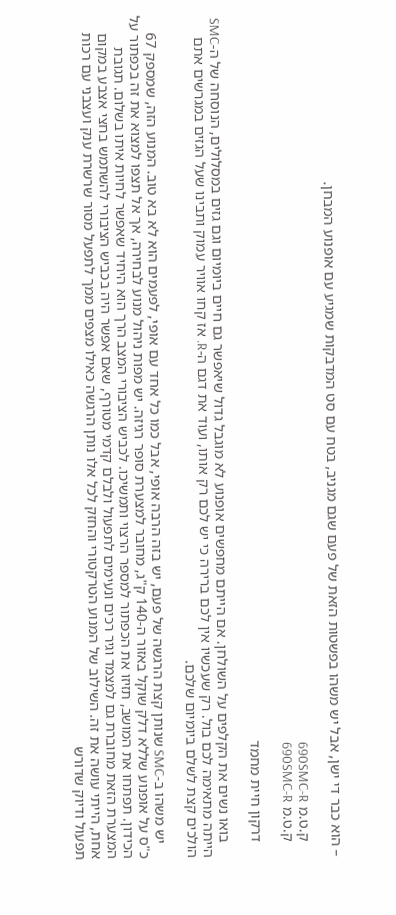– הוא כבר די ישן, אבל יש משהו בפשטות הזאת של פעם שגם מגניב, בטח עם סט המדבקות שמגיע עם אופנוע המבחן.

    ק.ט.מ 690SMC-R
    ק.ט.מ 690SMC-R

    דרקון חיית מחמד

    בואו נשים את הקלפים על השולחן. אם הייתם מחפשים אופנוע לא מוגבל גדול שיאפשר גם חיים ביומיום וגם גזים במסלולים, הנוסחה של ה-SMC הייתה מתאימה לכם בול. רק שעכשיו אין לכם ברירה כי יש לכם רק אותו, ועוד את דגם ה-R. אז קחו אוויר עמוק ותבינו שעל הגזים במגרשים אתם הולכים קצת לשלם ביומיום שלכם.

    יש משהו ב-SMC שנותן קצת הרגשה של פעם, יש בזה הרבה אופי, אבל כמו כל אחד עם אופי, לפעמים הוא לא בא טוב. המנוע הזה, שמספק 67 כ"ס על אופנוע שללא דלק שוקל באזור ה-140 ק"ג, מחובר למצערת סופר רגיזה. יש מפות ניהול מנוע לבחירה, אך אל תצפו למצוא את זה בכפתור על הכידון. תפתחו את המושב, תזיזו את הכפתור למספר הרצוי ותמשיכו. לכביש הציבורי המצב הרך הוא היחיד שאפשר לחיות איתו בשלום. תגובת המצערת הזאת מחוברת גם למצמד וגיר רכים ונעימים לתפעול ולבלם קדמי מטורף, שאם אפשר היה בכביש הציבורי להשתמש בחצי אצבע במקום אחת, הייתי עושה את זה. השילוב של המנוע הטרקטורי והחזק לכל אלו נותן הרגשה כאילו מצפים ממך לתפעל מסור שרשרת ענק ועצבני עם רכות תפעול ודיוק שדורש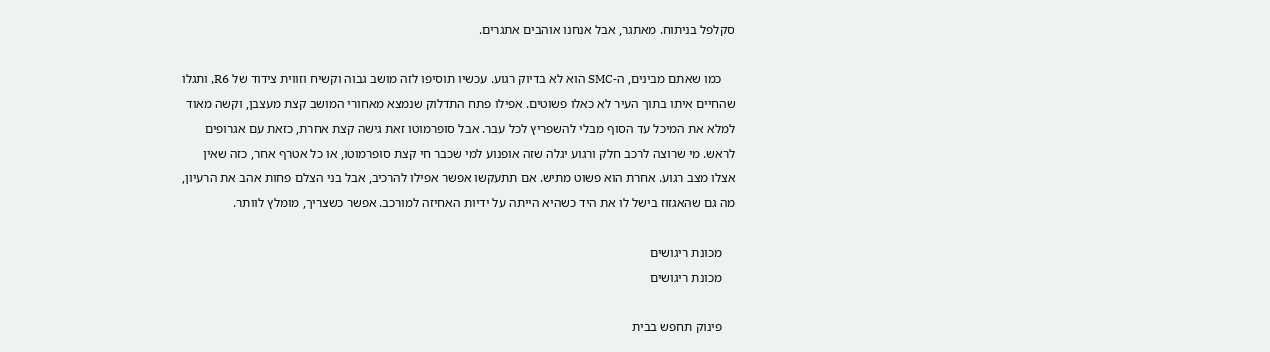סקלפל בניתוח. מאתגר, אבל אנחנו אוהבים אתגרים.

    כמו שאתם מבינים, ה-SMC הוא לא בדיוק רגוע. עכשיו תוסיפו לזה מושב גבוה וקשיח וזווית צידוד של R6, ותגלו שהחיים איתו בתוך העיר לא כאלו פשוטים. אפילו פתח התדלוק שנמצא מאחורי המושב קצת מעצבן, וקשה מאוד למלא את המיכל עד הסוף מבלי להשפריץ לכל עבר. אבל סופרמוטו זאת גישה קצת אחרת, כזאת עם אגרופים לראש. מי שרוצה לרכב חלק ורגוע יגלה שזה אופנוע למי שכבר חי קצת סופרמוטו, או כל אטרף אחר, כזה שאין אצלו מצב רגוע. אחרת הוא פשוט מתיש. אם תתעקשו אפשר אפילו להרכיב, אבל בני הצלם פחות אהב את הרעיון, מה גם שהאגזוז בישל לו את היד כשהיא הייתה על ידיות האחיזה למורכב. אפשר כשצריך, מומלץ לוותר.

    מכונת ריגושים
    מכונת ריגושים

    פינוק תחפש בבית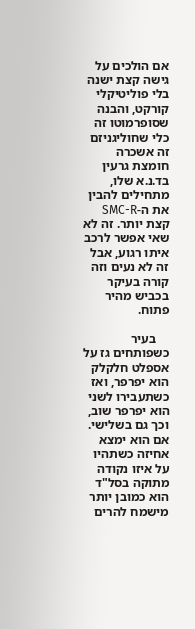אם הולכים על גישה קצת ישנה בלי פוליטיקלי קורקט, והבנה שסופרמוטו זה כלי שחוליגניזם זה אשכרה חומצת גרעין בד.נ.א שלו, מתחילים להבין את ה-SMC-R קצת יותר. זה לא שאי אפשר לרכב איתו רגוע, אבל זה לא נעים וזה קורה בעיקר בכביש מהיר פתוח.

    בעיר כשפותחים גז על אספלט חלקלק הוא יפרפר, ואז כשתעבירו לשני הוא יפרפר שוב, וכך גם בשלישי. אם הוא ימצא אחיזה כשתהיו על איזו נקודה מתוקה בסל"ד הוא כמובן יותר מישמח להרים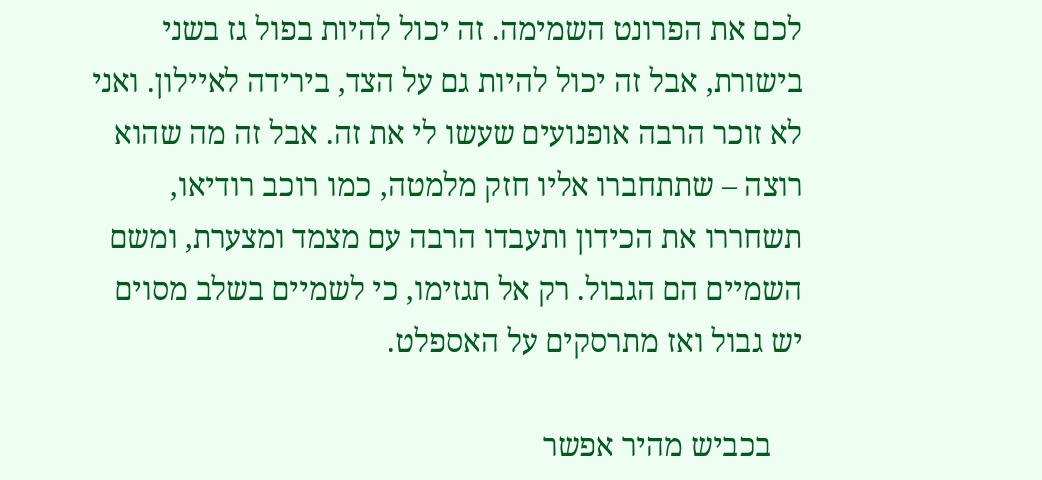לכם את הפרונט השמימה. זה יכול להיות בפול גז בשני בישורת, אבל זה יכול להיות גם על הצד, בירידה לאיילון. ואני לא זוכר הרבה אופנועים שעשו לי את זה. אבל זה מה שהוא רוצה – שתתחברו אליו חזק מלמטה, כמו רוכב רודיאו, תשחררו את הכידון ותעבדו הרבה עם מצמד ומצערת, ומשם השמיים הם הגבול. רק אל תגזימו, כי לשמיים בשלב מסוים יש גבול ואז מתרסקים על האספלט.

    בכביש מהיר אפשר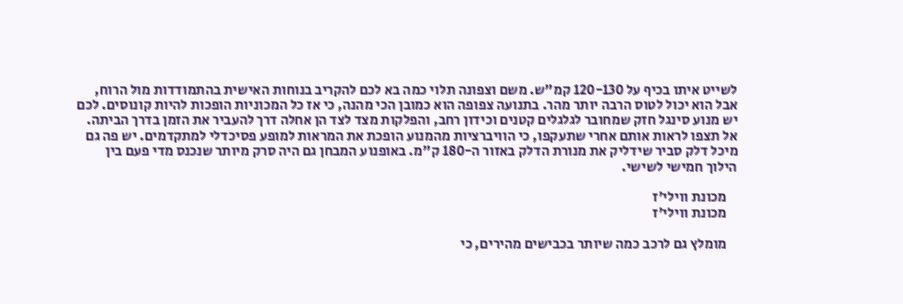לשייט איתו בכיף על 120-130 קמ"ש. משם וצפונה תלוי כמה בא לכם להקריב בנוחות האישית בהתמודדות מול הרוח, אבל הוא יכול לטוס הרבה יותר מהר. בתנועה צפופה הוא כמובן הכי מהנה, כי אז כל המכוניות הופכות להיות קונוסים. לכם יש מנוע סינגל חזק שמחובר לגלגלים קטנים וכידון רחב, והפלקות מצד לצד הן אחלה דרך להעביר את הזמן בדרך הביתה. אל תצפו לראות אותם אחרי שתעקפו, כי הוויברציות מהמנוע הופכת את המראות למופע פסיכדלי למתקדמים. יש פה גם מיכל דלק סביר שידליק את מנורת הדלק באזור ה-180 ק"מ. באופנוע המבחן גם היה סרק מיותר שנכנס מדי פעם בין הילוך חמישי לשישי.

    מכונת ווילי'ז
    מכונת ווילי'ז

    מומלץ גם לרכב כמה שיותר בכבישים מהירים, כי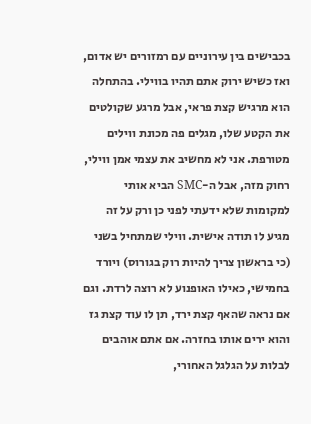בכבישים בין עירוניים עם רמזורים יש אדום, ואז כשיש ירוק אתם תהיו בווילי. בהתחלה הוא מרגיש קצת פראי, אבל מרגע שקולטים את הקטע שלו, מגלים פה מכונת ווילים מטורפת. אני לא מחשיב את עצמי אמן ווילי, רחוק מזה, אבל ה-SMC הביא אותי למקומות שלא ידעתי לפני כן ורק על זה מגיע לו תודה אישית. ווילי שמתחיל בשני (כי בראשון צריך להיות רוק בגורוס) ויורד בחמישי, כאילו האופנוע לא רוצה לרדת. וגם אם נראה שהאף קצת ירד, תן לו עוד קצת גז והוא ירים אותו בחזרה. אם אתם אוהבים לבלות על הגלגל האחורי,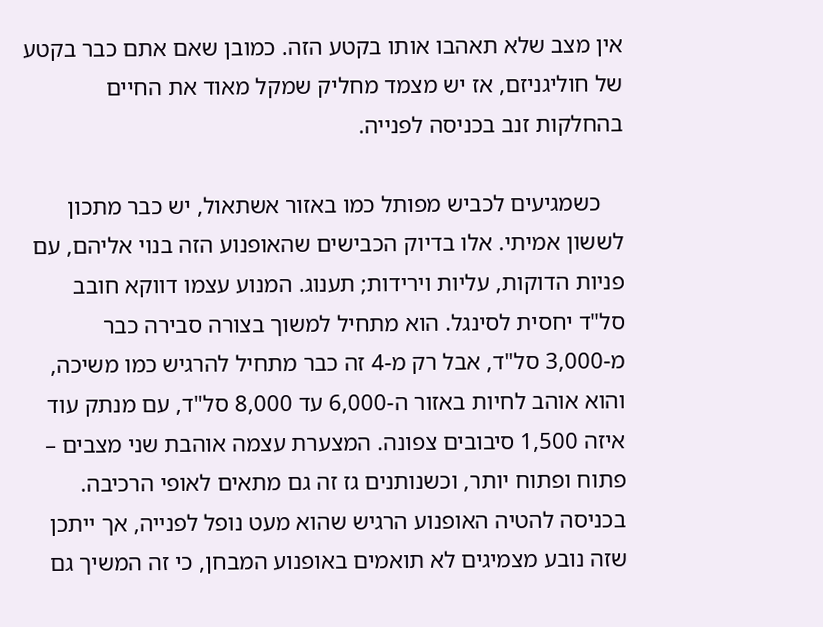אין מצב שלא תאהבו אותו בקטע הזה. כמובן שאם אתם כבר בקטע של חוליגניזם, אז יש מצמד מחליק שמקל מאוד את החיים בהחלקות זנב בכניסה לפנייה.

    כשמגיעים לכביש מפותל כמו באזור אשתאול, יש כבר מתכון לששון אמיתי. אלו בדיוק הכבישים שהאופנוע הזה בנוי אליהם, עם פניות הדוקות, עליות וירידות; תענוג. המנוע עצמו דווקא חובב סל"ד יחסית לסינגל. הוא מתחיל למשוך בצורה סבירה כבר מ-3,000 סל"ד, אבל רק מ-4 זה כבר מתחיל להרגיש כמו משיכה, והוא אוהב לחיות באזור ה-6,000 עד 8,000 סל"ד, עם מנתק עוד איזה 1,500 סיבובים צפונה. המצערת עצמה אוהבת שני מצבים – פתוח ופתוח יותר, וכשנותנים גז זה גם מתאים לאופי הרכיבה. בכניסה להטיה האופנוע הרגיש שהוא מעט נופל לפנייה, אך ייתכן שזה נובע מצמיגים לא תואמים באופנוע המבחן, כי זה המשיך גם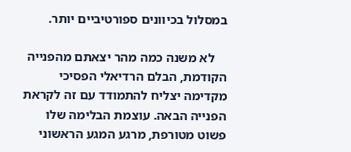במסלול בכיוונים ספורטיביים יותר.

    לא משנה כמה מהר יצאתם מהפנייה הקודמת, הבלם הרדיאלי הפסיכי מקדימה יצליח להתמודד עם זה לקראת הפנייה הבאה. עוצמת הבלימה שלו פשוט מטורפת, מרגע המגע הראשוני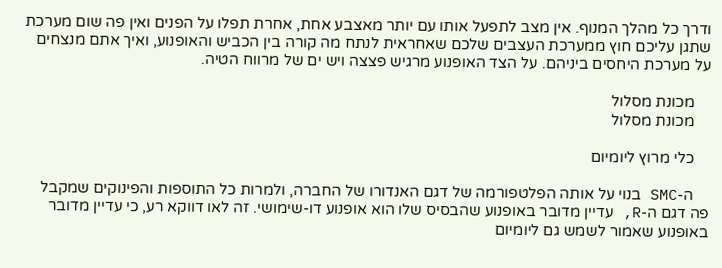ודרך כל מהלך המנוף. אין מצב לתפעל אותו עם יותר מאצבע אחת, אחרת תפלו על הפנים ואין פה שום מערכת שתגן עליכם חוץ ממערכת העצבים שלכם שאחראית לנתח מה קורה בין הכביש והאופנוע, ואיך אתם מנצחים על מערכת היחסים ביניהם. על הצד האופנוע מרגיש פצצה ויש ים של מרווח הטיה.

    מכונת מסלול
    מכונת מסלול

    כלי מרוץ ליומיום

    ה-SMC בנוי על אותה הפלטפורמה של דגם האנדורו של החברה, ולמרות כל התוספות והפינוקים שמקבל פה דגם ה-R, עדיין מדובר באופנוע שהבסיס שלו הוא אופנוע דו-שימושי. זה לאו דווקא רע, כי עדיין מדובר באופנוע שאמור לשמש גם ליומיום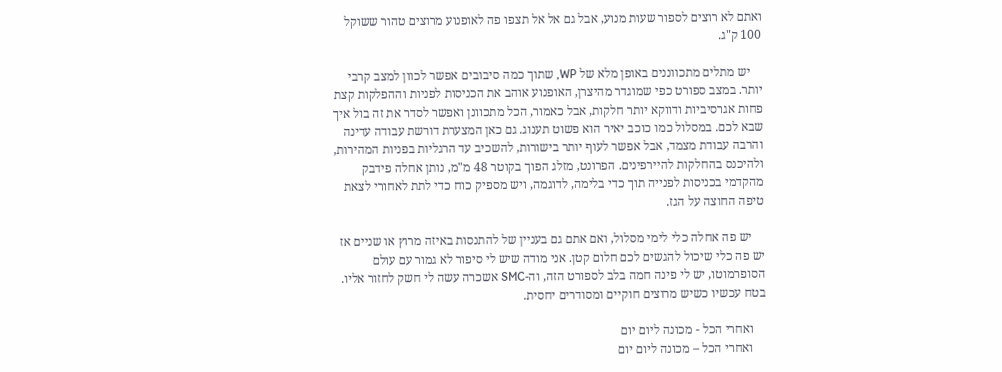ואתם לא רוצים לספור שעות מנוע, אבל גם אל אל תצפו פה לאופנוע מרוצים טהור ששוקל 100 ק"ג.

    יש מתלים מתכווננים באופן מלא של WP, שתוך כמה סיבובים אפשר לכוון למצב קרבי יותר. במצב ספורט כפי שמוגדר מהיצרן, האופנוע אוהב את הכניסות לפניות וההפלקות קצת פחות אגרסיביות ודווקא יותר חלקות, אבל כאמור, הכל מתכוונן ואפשר לסדר את זה בול איך שבא לכם. במסלול כמו כוכב יאיר הוא פשוט תענוג. גם כאן המצערת דורשת עבודה עדינה והרבה עבודת מצמד, אבל אפשר לעוף יותר בישורות, להשכיב עד הרגליות בפניות המהירות, ולהיכנס בהחלקות להיירפינים. הפרונט, מזלג הפוך בקוטר 48 מ"מ, נותן אחלה פידבק מהקדמי בכניסות לפנייה תוך כדי בלימה, לדוגמה, ויש מספיק כוח כדי לתת לאחורי לצאת טיפה החוצה על הגז.

    יש פה אחלה כלי לימי מסלול, ואם אתם גם בעניין של להתנסות באיזה מרוץ או שניים אז יש פה כלי שיכול להגשים לכם חלום קטן. אני מודה שיש לי סיפור לא גמור עם עולם הסופרמוטו, יש לי פינה חמה בלב לספורט הזה, וה-SMC אשכרה עשה לי חשק לחזור אליו. בטח עכשיו כשיש מרוצים חוקיים ומסודרים יחסית.

    ואחרי הכל - מכונה ליום יום
    ואחרי הכל – מכונה ליום יום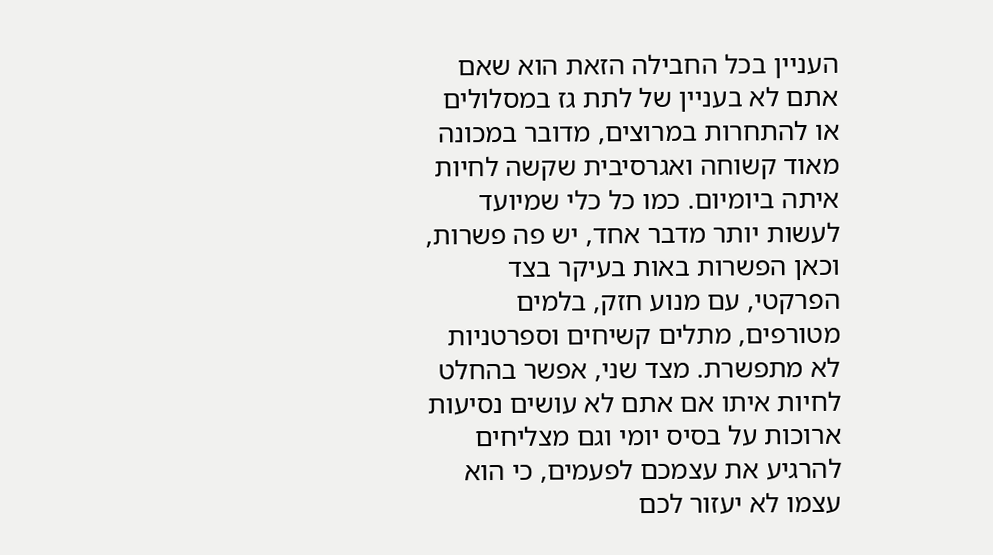העניין בכל החבילה הזאת הוא שאם אתם לא בעניין של לתת גז במסלולים או להתחרות במרוצים, מדובר במכונה מאוד קשוחה ואגרסיבית שקשה לחיות איתה ביומיום. כמו כל כלי שמיועד לעשות יותר מדבר אחד, יש פה פשרות, וכאן הפשרות באות בעיקר בצד הפרקטי, עם מנוע חזק, בלמים מטורפים, מתלים קשיחים וספרטניות לא מתפשרת. מצד שני, אפשר בהחלט לחיות איתו אם אתם לא עושים נסיעות ארוכות על בסיס יומי וגם מצליחים להרגיע את עצמכם לפעמים, כי הוא עצמו לא יעזור לכם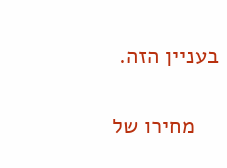בעניין הזה.

    מחירו של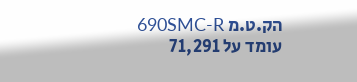הק.ט.מ 690SMC-R עומד על 71,291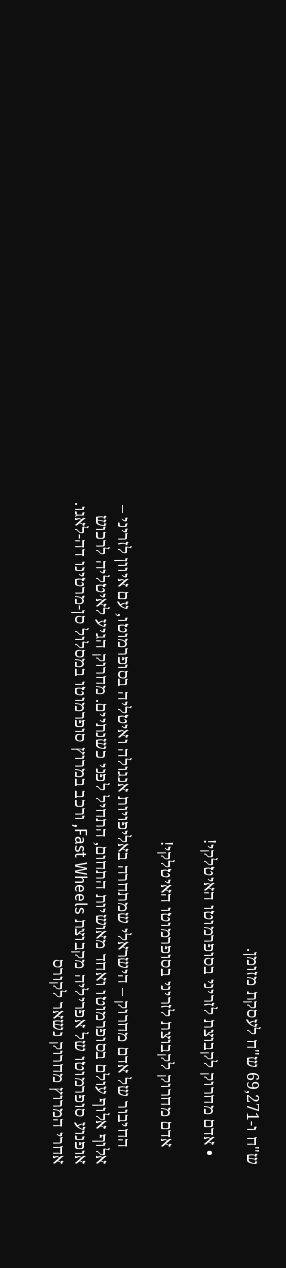ש"ח ו-69,271 ש"ח לעסקת מזומן.

  • אדם מחרוק לקבוצת לזריני בסופרמוטו האיטלקי!

    אדם מחרוק לקבוצת לזריני בסופרמוטו האיטלקי!

    החיבור של אדם מחרוק – הישראלי שמתחרה באליפויות אנגולה ואיטליה בסופרמוטו, עם איוון לזריני – אלוף אלוף עולם בסופרמוטו ואחד מאושיות התחום, התחיל לפני כשנתיים. מחרוק הגיע לאיטליה לרכוש אופנוע סופרמוטו של אפריליה מקבוצת Fast Wheels, ורכב במרוץ סופרמוטו במסלול סן-מרטינו דה-לאגו. אחרי המרוץ מחרוק נשאר לקורס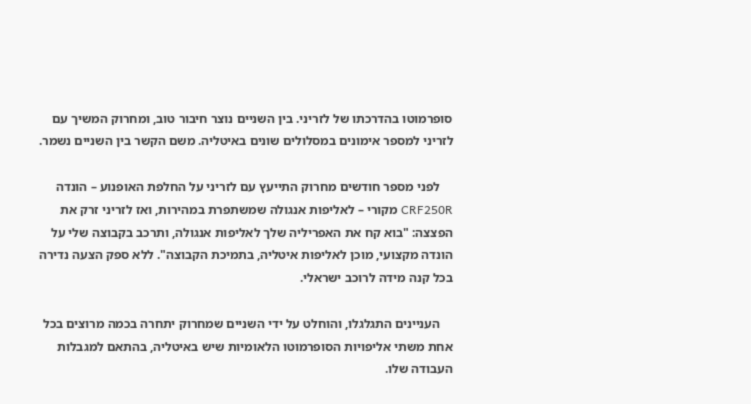סופרמוטו בהדרכתו של לזריני. בין השניים נוצר חיבור טוב, ומחרוק המשיך עם לזריני למספר אימונים במסלולים שונים באיטליה. משם הקשר בין השניים נשמר.

    לפני מספר חודשים מחרוק התייעץ עם לזריני על החלפת האופנוע – הונדה CRF250R מקורי – לאליפות אנגולה שמשתפרת במהירות, ואז לזריני זרק את הפצצה: "בוא קח את האפריליה שלך לאליפות אנגולה, ותרכב בקבוצה שלי על הונדה מקצועי, מוכן לאליפות איטליה, בתמיכת הקבוצה". ללא ספק הצעה נדירה בכל קנה מידה לרוכב ישראלי.

    העניינים התגלגלו, והוחלט על ידי השניים שמחרוק יתחרה בכמה מרוצים בכל אחת משתי אליפויות הסופרמוטו הלאומיות שיש באיטליה, בהתאם למגבלות העבודה שלו.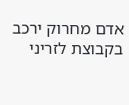אדם מחרוק ירכב בקבוצת לזריני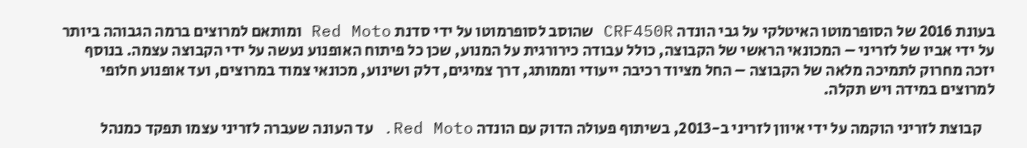בעונת 2016 של הסופרמוטו האיטלקי על גבי הונדה CRF450R שהוסב לסופרמוטו על ידי סדנת Red Moto ומותאם למרוצים ברמה הגבוהה ביותר על ידי אביו של לזריני – המכונאי הראשי של הקבוצה, כולל עבודה כירורגית על המנוע, שכן כל פיתוח האופנוע נעשה על ידי הקבוצה עצמה. בנוסף יזכה מחרוק לתמיכה מלאה של הקבוצה – החל מציוד רכיבה ייעודי וממותג, דרך צמיגים, דלק ושינוע, מכונאי צמוד במרוצים, ועד אופנוע חלופי למרוצים במידה ויש תקלה.

    קבוצת לזריני הוקמה על ידי איוון לזריני ב-2013, בשיתוף פעולה הדוק עם הונדה Red Moto. עד העונה שעברה לזריני עצמו תפקד כמנהל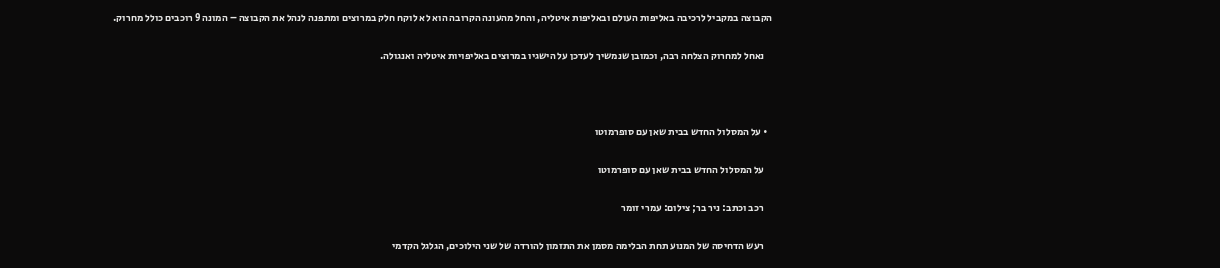הקבוצה במקביל לרכיבה באליפות העולם ובאליפות איטליה, והחל מהעונה הקרובה הוא לא לוקח חלק במרוצים ומתפנה לנהל את הקבוצה – המונה 9 רוכבים כולל מחרוק.

    נאחל למחרוק הצלחה רבה, וכמובן שנמשיך לעדכן על הישגיו במרוצים באליפויות איטליה ואנגולה.



  • על המסלול החדש בבית שאן עם סופרמוטו

    על המסלול החדש בבית שאן עם סופרמוטו

    רכב וכתב: ניר בר; צילום: עמרי זומר

    רעש הדחיסה של המנוע תחת הבלימה מסמן את התזמון להורדה של שני הילוכים, הגלגל הקדמי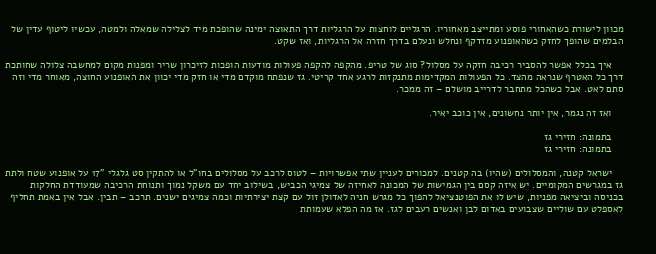מכוון לישורת כשהאחורי פוסע ומתייצב מאחוריו. הרגליים לוחצות על הרגליות דרך התאוצה ימינה שהופכת מיד לצלילה שמאלה ולמטה, עכשיו ליטוף עדין של הבלמים שהופך לחזק כשהאופנוע מזדקף ונחלש ונעלם בדרך חזרה אל הרגליות, ואז שקט.

    איך בכלל אפשר להסביר רכיבה חזקה על מסלול? סוג של טריפ. מהקפה להקפה פעולות מודעות הופכות לזיכרון שריר ומפנות מקום למחשבה צלולה שחותכת דרך כל האטרף שנראה מהצד. כל הפעולות המקדימות מתנקזות לרגע אחד קריטי. גז שנפתח מוקדם מדי או חזק מדי יכוון את האופנוע החוצה, מאוחר מדי וזה סתם לאט. אבל כשהכל מתחבר לדרייב מושלם – זה ממכר.

    ואז זה נגמר, אין יותר נחשונים, אין כוכב יאיר.

    בתמונה: חזירי גז
    בתמונה: חזירי גז

    ישראל קטנה, והמסלולים (שהיו) בה קטנים. למכורים לעניין שתי אפשרויות – לטוס לרכב על מסלולים בחו"ל או להתקין סט גלגלי "17 על אופנוע שטח ולתת גז במגרשים המקומיים. יש איזה קסם בין הגמישות של המכונה לאחיזה של צמיגי הכביש, בשילוב יחד עם משקל נמוך ותנוחת הרכיבה שמעודדת החלקות בכניסה וביציאה מפניות, שיש לו את הפוטנציאל להפוך כל מגרש חניה לאדולן זול עם קצת יצירתיות וכמה צמיגים ישנים. תרכב – תבין. אבל אין באמת תחליף לאספלט עם שוליים שצבועים באדום לבן ואנשים רעבים לגז. אז מה הפלא שעמותת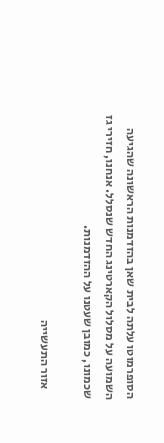הסופרמוטו עלתה לבית שאן בהזדמנות הראשונה שהגיעה השמועה על מסלול הקארטינג החדש שנסלל. אנחנו, חזירי גז שכמונו, כמובן שעטנו על ההזדמנות.

    אזור התעשייה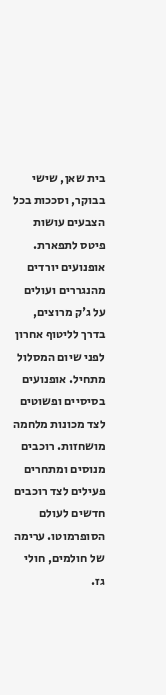בית שאן, שישי בבוקר, וסככות בכל הצבעים עושות פיטס לתפארת. אופנועים יורדים מהנגררים ועולים על ג'ק מרוצים, בדרך לליטוף אחרון לפני שיום המסלול מתחיל. אופנועים בסיסיים ופשוטים לצד מכונות מלחמה מושחזות. רוכבים מנוסים ומתחרים פעילים לצד רוכבים חדשים לעולם הסופרמוטו. ערימה של חולמים, חולי גז.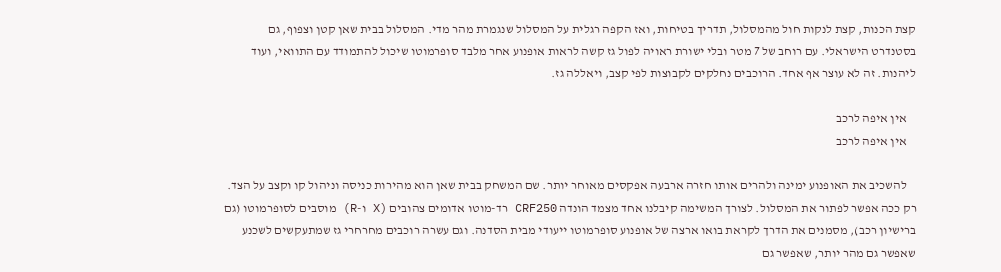קצת הכנות, קצת לנקות חול מהמסלול, תדריך בטיחות, ואז הקפה רגלית על המסלול שנגמרת מהר מדי. המסלול בבית שאן קטן וצפוף, גם בסטנדרט הישראלי. עם רוחב של 7 מטר ובלי ישורת ראויה לפול גז קשה לראות אופנוע אחר מלבד סופרמוטו שיכול להתמודד עם התוואי, ועוד ליהנות. זה לא עוצר אף אחד. הרוכבים נחלקים לקבוצות לפי קצב, ויאללה גז.

    אין איפה לרכב
    אין איפה לרכב

    להשכיב את האופנוע ימינה ולהרים אותו חזרה ארבעה אפקסים מאוחר יותר. שם המשחק בבית שאן הוא מהירות כניסה וניהול קו וקצב על הצד. רק ככה אפשר לפתור את המסלול. לצורך המשימה קיבלנו אחד מצמד הונדה CRF250 רד-מוטו אדומים צהובים (X ו-R) מוסבים לסופרמוטו (גם ברישיון רכב), מסמנים את הדרך לקראת בואו ארצה של אופנוע סופרמוטו ייעודי מבית הסדנה. וגם עשרה רוכבים מחרחרי גז שמתעקשים לשכנע שאפשר גם מהר יותר, שאפשר גם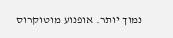נמוך יותר. אופנוע מוטוקרוס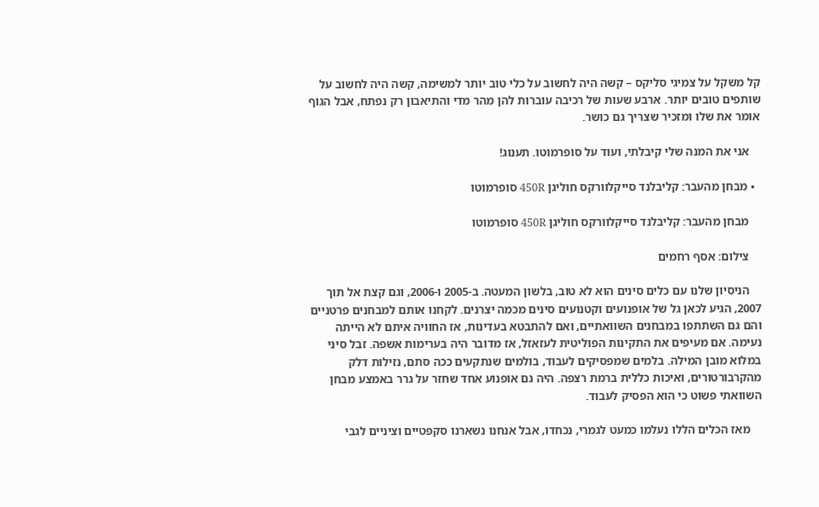קל משקל על צמיגי סליקס – קשה היה לחשוב על כלי טוב יותר למשימה, קשה היה לחשוב על שותפים טובים יותר. ארבע שעות של רכיבה עוברות להן מהר מדי והתיאבון רק נפתח, אבל הגוף אומר את שלו ומזכיר שצריך גם כושר.

    אני את המנה שלי קיבלתי, ועוד על סופרמוטו. תענוג!

  • מבחן מהעבר: קליבלנד סייקלוורקס חוליגן 450R סופרמוטו

    מבחן מהעבר: קליבלנד סייקלוורקס חוליגן 450R סופרמוטו

    צילום: אסף רחמים

    הניסיון שלנו עם כלים סינים הוא לא טוב, בלשון המעטה. ב-2005 ו-2006, וגם קצת אל תוך 2007, הגיע לכאן גל של אופנועים וקטנועים סינים מכמה יצרנים. לקחנו אותם למבחנים פרטניים והם גם השתתפו במבחנים השוואתיים, ואם להתבטא בעדינות, אז החוויה איתם לא הייתה נעימה. אם מעיפים את התקינות הפוליטית לעזאזל, אז מדובר היה בערימות אשפה. זבל סיני במלוא מובן המילה. בלמים שמפסיקים לעבוד, בולמים שנתקעים ככה סתם, נזילות דלק מהקרבורטורים, ואיכות כללית ברמת רצפה. היה גם אופנוע אחד שחזר על גרר באמצע מבחן השוואתי פשוט כי הוא הפסיק לעבוד.

    מאז הכלים הללו נעלמו כמעט לגמרי, נכחדו, אבל אנחנו נשארנו סקפטיים וציניים לגבי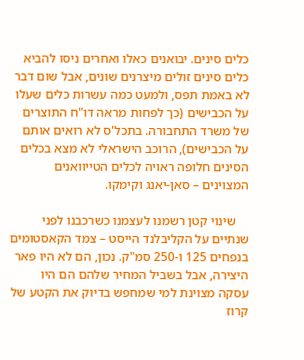כלים סינים. יבואנים כאלו ואחרים ניסו להביא כלים סינים זולים מיצרנים שונים, אבל שום דבר לא באמת תפס, ולמעט כמה עשרות כלים שעלו על הכבישים (כך לפחות מראה דו"ח התוצרים של משרד התחבורה. בתכל'ס לא רואים אותם על הכבישים), הרוכב הישראלי לא מצא בכלים הסינים חלופה ראויה לכלים הטייוואנים המצוינים – סאן-יאנג וקימקו.

    שינוי קטן רשמנו לעצמנו כשרכבנו לפני שנתיים על הקליבלנד הייסט – צמד הקאסטומים בנפחים 125 ו-250 סמ"ק. נכון, הם לא היו פאר היצירה, אבל בשביל המחיר שלהם הם היו עסקה מצוינת למי שמחפש בדיוק את הקטע של קרוז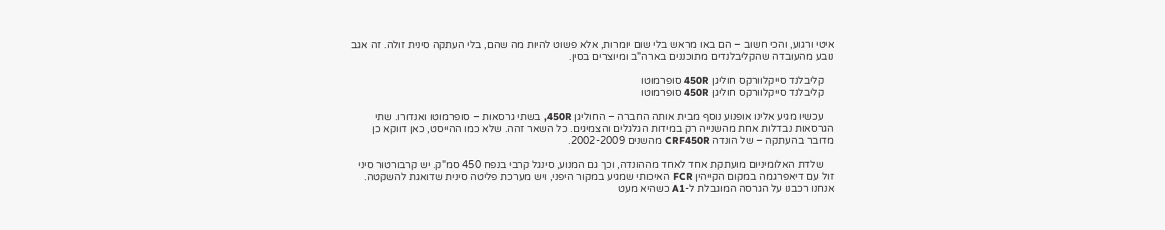איטי ורגוע, והכי חשוב – הם באו מראש בלי שום יומרות, אלא פשוט להיות מה שהם, בלי העתקה סינית זולה. זה אגב נובע מהעובדה שהקליבלנדים מתוכננים בארה"ב ומיוצרים בסין.

    קליבלנד סייקלוורקס חוליגן 450R סופרמוטו
    קליבלנד סייקלוורקס חוליגן 450R סופרמוטו

    עכשיו מגיע אלינו אופנוע נוסף מבית אותה החברה – החוליגן 450R, בשתי גרסאות – סופרמוטו ואנדורו. שתי הגרסאות נבדלות אחת מהשנייה רק במידות הגלגלים והצמיגים. כל השאר זהה. שלא כמו ההייסט, כאן דווקא כן מדובר בהעתקה – של הונדה CRF450R מהשנים 2002-2009.

    שלדת האלומיניום מועתקת אחד לאחד מההונדה, וכך גם המנוע, סינגל קרבי בנפח 450 סמ"ק. יש קרבורטור סיני זול עם דיאפרגמה במקום הקייהין FCR האיכותי שמגיע במקור היפני, ויש מערכת פליטה סינית שדואגת להשקטה. אנחנו רכבנו על הגרסה המוגבלת ל-A1 כשהיא מעט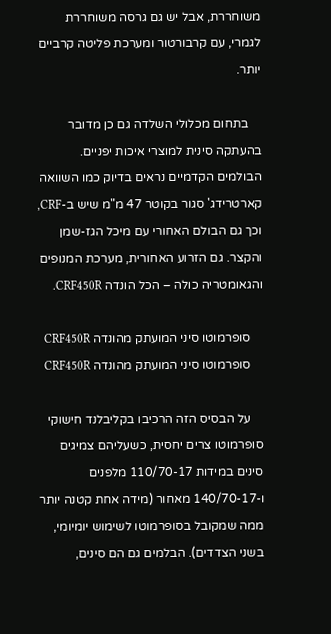משוחררת, אבל יש גם גרסה משוחררת לגמרי, עם קרבורטור ומערכת פליטה קרביים יותר.

    בתחום מכלולי השלדה גם כן מדובר בהעתקה סינית למוצרי איכות יפניים. הבולמים הקדמיים נראים בדיוק כמו השוואה קארטרידג' סגור בקוטר 47 מ"מ שיש ב-CRF, וכך גם הבולם האחורי עם מיכל הגז-שמן והקצר. גם הזרוע האחורית, מערכת המנופים והגאומטריה כולה – הכל הונדה CRF450R.

    סופרמוטו סיני המועתק מהונדה CRF450R
    סופרמוטו סיני המועתק מהונדה CRF450R

    על הבסיס הזה הרכיבו בקליבלנד חישוקי סופרמוטו צרים יחסית, כשעליהם צמיגים סינים במידות 110/70-17 מלפנים ו-140/70-17 מאחור (מידה אחת קטנה יותר ממה שמקובל בסופרמוטו לשימוש יומיומי, בשני הצדדים). הבלמים גם הם סינים,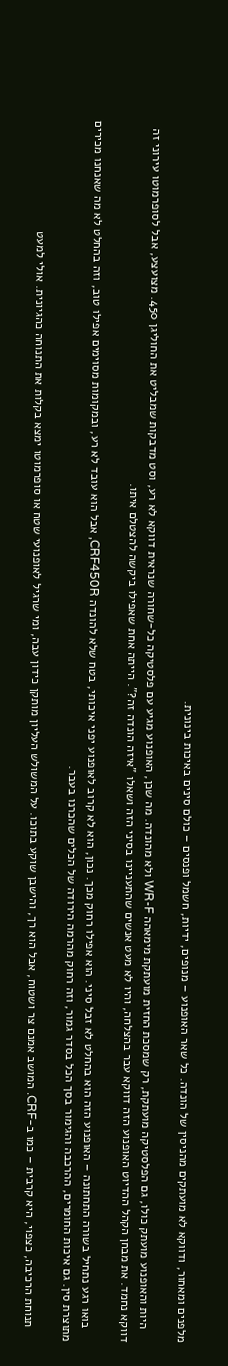מלפנים ומאחור, ודווקא לא מועתקים מהניסין של הונדה. כל שאר האופנוע – מנופים, ידיות, חשמל ופנסים – כולם סינים באיכות בינונית.

    היות והאופנוע מועתק כולו, גם הפלסטיקה מועתקת, רק שמסכת החזית מועתקת מימאהה WR-F ולא מהונדה. מה שכן, האופנוע מגיע עם פלסטיקה כל-שחורה שנראית דווקא לא רע, וסט מדבקות שמבליט את החוליגן 450. מצועצע, אבל לסופרמוטו עירוני זה דווקא נחמד. את מבחן הקהל ההדיוט האופנוע הזה דווקא עבר בהצלחה, והיו לא מעט אנשים שהתעניינו בסיני הזה ושאלו "איזה הונדה זה?". הייתה אחת שאפילו ביקשה להצטלם איתו.

    בואו רגע נתחיל בשורה התחתונה – האופנוע הזה הוא בהחלט לא זבל סיני. הוא אפילו רחוק מכך. נכון, הוא לא קרוב לאופנוע יפני איכותי, בטח שלא להונדה CRF450R, אבל הוא עובד לא רע, ובמקומות מסוימים אפילו טוב, וזה בהחלט לא מה שאנחנו מכירים מתוצרת סין. גם איכות החומרים, ההרכבה והגימור בסך הכל בסדר גמור, וזה רחוק מהרמה הירודה של הכלים שהכרנו בעבר.

    תנוחת הרכיבה, כצפוי, היא קרבית – כמו ב-CRF. המושב אמנם צר ושטוח, אבל הוא רך, והישבן שוקע בתוכו. על המשולש העליון מותקן כידון עבה, ומי שרגיל לאופנועי שטח או סופרמוטו ימצא בקלות את התנוחה כהגיונית. אולי למעט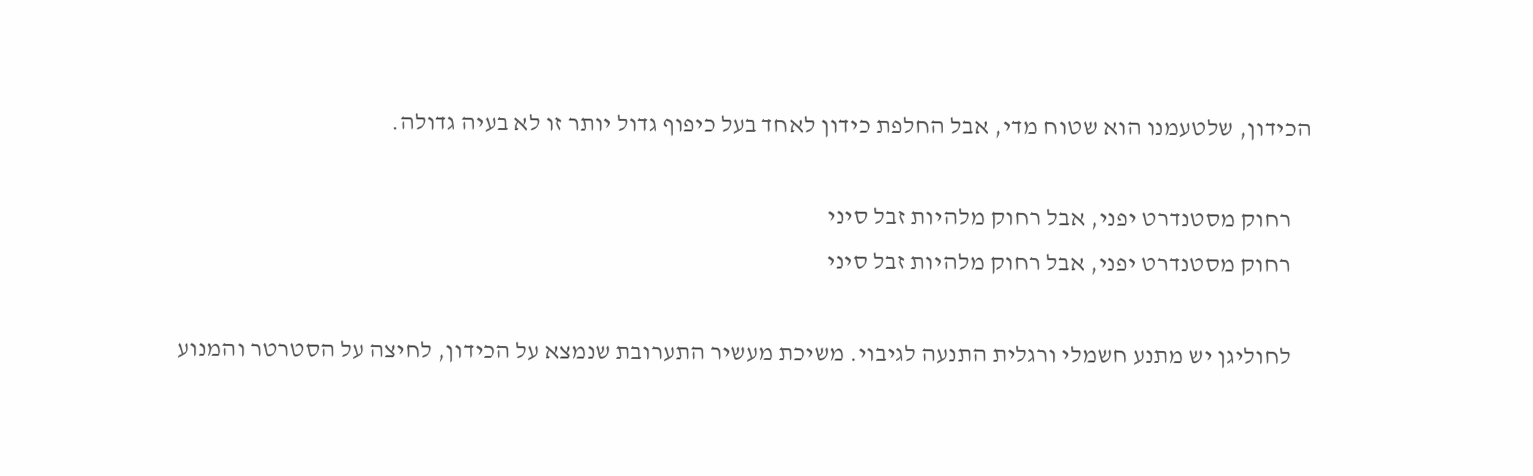הכידון, שלטעמנו הוא שטוח מדי, אבל החלפת כידון לאחד בעל כיפוף גדול יותר זו לא בעיה גדולה.

    רחוק מסטנדרט יפני, אבל רחוק מלהיות זבל סיני
    רחוק מסטנדרט יפני, אבל רחוק מלהיות זבל סיני

    לחוליגן יש מתנע חשמלי ורגלית התנעה לגיבוי. משיכת מעשיר התערובת שנמצא על הכידון, לחיצה על הסטרטר והמנוע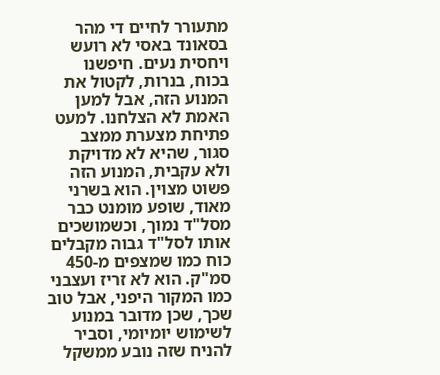מתעורר לחיים די מהר בסאונד באסי לא רועש ויחסית נעים. חיפשנו בכוח, בנרות, לקטול את המנוע הזה, אבל למען האמת לא הצלחנו. למעט פתיחת מצערת ממצב סגור, שהיא לא מדויקת ולא עקבית, המנוע הזה פשוט מצוין. הוא בשרני מאוד, שופע מומנט כבר מסל"ד נמוך, וכשמושכים אותו לסל"ד גבוה מקבלים כוח כמו שמצפים מ-450 סמ"ק. הוא לא זריז ועצבני כמו המקור היפני, אבל טוב שכך, שכן מדובר במנוע לשימוש יומיומי, וסביר להניח שזה נובע ממשקל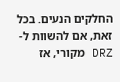החלקים הנעים. בכל זאת, אם להשוות ל-DRZ מקורי, אז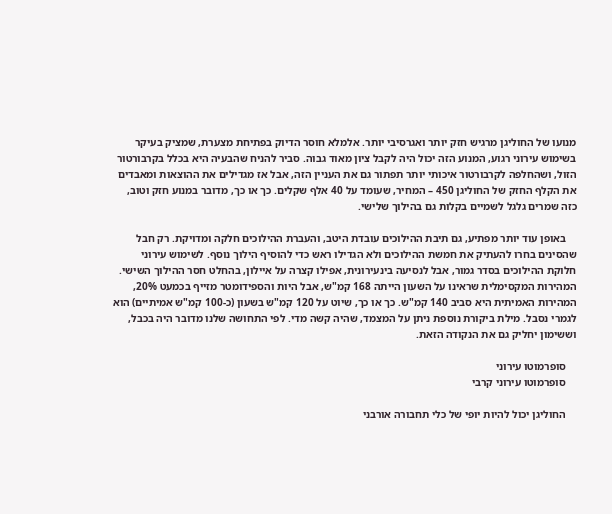מנועו של החוליגן מרגיש חזק יותר ואגרסיבי יותר. אלמלא חוסר הדיוק בפתיחת מצערת, שמציק בעיקר בשימוש עירוני רגוע, המנוע הזה יכול היה לקבל ציון מאוד גבוה. סביר להניח שהבעיה היא בכלל בקרבורטור הזול, ושהחלפה לקרבורטור איכותי יותר תפתור גם את העניין הזה, אבל אז מגדילים את ההוצאות ומאבדים את הקלף החזק של החוליגן 450 – המחיר, שעומד על 40 אלף שקלים. כך או כך, מדובר במנוע חזק וטוב, כזה שמרים גלגל לשמיים בקלות גם בהילוך שלישי.

    באופן עוד יותר מפתיע, גם תיבת ההילוכים עובדת היטב, והעברת ההילוכים חלקה ומדויקת. רק חבל שהסינים בחרו להעתיק את חמשת ההילוכים ולא הגדילו ראש כדי להוסיף הילוך נוסף. לשימוש עירוני חלוקת ההילוכים בסדר גמור, אבל לנסיעה בינעירונית, אפילו קצרה על איילון, בהחלט חסר ההילוך השישי. המהירות המקסימלית שראינו על השעון הייתה 168 קמ"ש, אבל היות והספידומטר מזייף בכמעט 20%, המהירות האמיתית היא סביב 140 קמ"ש. כך או כך, שיוט על 120 קמ"ש בשעון (כ-100 קמ"ש אמיתיים) הוא לגמרי נסבל. מילת ביקורת נוספת ניתן על המצמד, שהיה קשה מדי. לפי התחושה שלנו מדובר היה בכבל, וששימון יחליק גם את הנקודה הזאת.

    סופרמוטו עירוני
    סופרמוטו עירוני קרבי

    החוליגן יכול להיות יופי של כלי תחבורה אורבני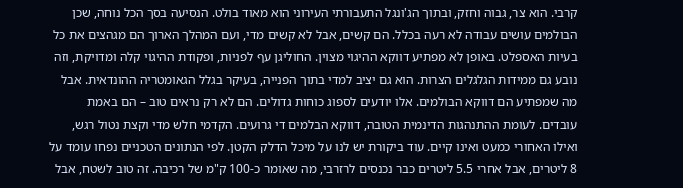קרבי. הוא צר, גבוה וחזק, ובתוך הג'ונגל התעבורתי העירוני הוא מאוד בולט. הנסיעה בסך הכל נוחה, שכן הבולמים עושים עבודה לא רעה בכלל. הם קשים, אבל לא קשים מדי, ועם המהלך הארוך הם מגהצים את כל בעיות האספלט. באופן לא מפתיע דווקא ההיגוי מצוין. החוליגן עף לפניות, ופקודת ההיגוי קלה ומדויקת, וזה נובע גם ממידות הגלגלים הצרות. הוא גם יציב למדי בתוך הפנייה, בעיקר בגלל הגאומטריה ההונדאית. אבל מה שמפתיע הם דווקא הבולמים. אלו יודעים לספוג כוחות גדולים. הם לא רק נראים טוב – הם באמת עובדים. לעומת ההתנהגות הדינמית הטובה, דווקא הבלמים די גרועים. הקדמי חלש מדי וקצת נטול רגש, ואילו האחורי כמעט ואינו קיים. עוד ביקורת יש לנו על מיכל הדלק הקטן. לפי הנתונים הטכניים נפחו עומד על 8 ליטרים, אבל אחרי 5.5 ליטרים כבר נכנסים לרזרבי, מה שאומר כ-100 ק"מ של רכיבה. זה טוב לשטח, אבל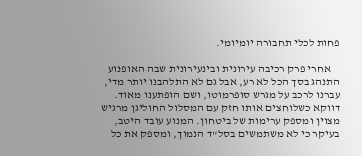פחות לכלי תחבורה יומיומי.

    אחרי פרק רכיבה עירונית ובינעירונית שבה האופנוע התנהג בסך הכל לא רע, אבל גם לא התלהבנו יותר מדי, עברנו לרכב על מגרש סופרמוטו, ושם הופתענו מאוד. דווקא כשלוחצים אותו חזק עם המסלול החוליגן מרגיש מצוין ומספק ערימות של ביטחון. המנוע עובד היטב, בעיקר כי לא משתמשים בסל"ד הנמוך, ומספק את כל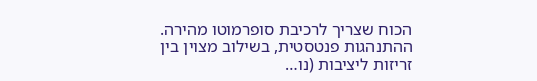הכוח שצריך לרכיבת סופרמוטו מהירה. ההתנהגות פנטסטית, בשילוב מצוין בין זריזות ליציבות (נו…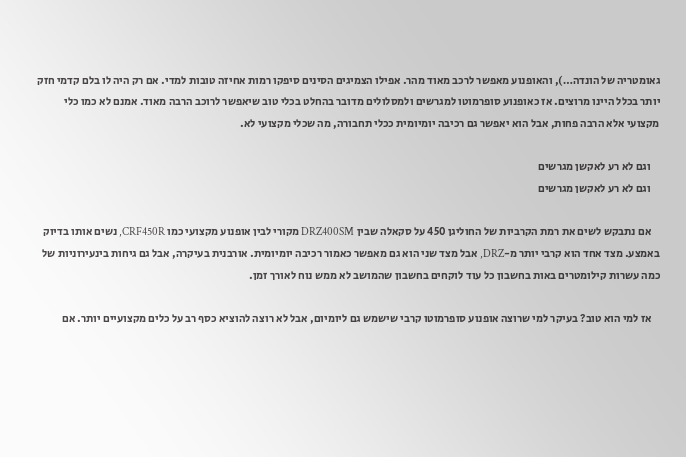גאומטריה של הונדה…), והאופנוע מאפשר לרכב מאוד מהר. אפילו הצמיגים הסינים סיפקו רמות אחיזה טובות למדי. אם רק היה לו בלם קדמי חזק יותר בכלל היינו מרוצים. אז כאופנוע סופרמוטו למגרשים ולמסלולים מדובר בהחלט בכלי טוב שיאפשר לרוכב הרבה מאוד. אמנם לא כמו כלי מקצועי אלא הרבה פחות, אבל הוא יאפשר גם רכיבה יומיומית ככלי תחבורה, מה שכלי מקצועי לא.

    וגם לא רע לאקשן מגרשים
    וגם לא רע לאקשן מגרשים

    אם נתבקש לשים את רמת הקרביות של החוליגן 450 על סקאלה שבין DRZ400SM מקורי לבין אופנוע מקצועי כמו CRF450R, נשים אותו בדיוק באמצע. מצד אחד הוא קרבי יותר מ-DRZ, אבל מצד שני הוא גם מאפשר כאמור רכיבה יומיומית. אורבנית בעיקרה, אבל גם גיחות בינעירוניות של כמה עשרות קילומטרים באות בחשבון כל עוד לוקחים בחשבון שהמושב לא ממש נוח לאורך זמן.

    אז למי הוא טוב? בעיקר למי שרוצה אופנוע סופרמוטו קרבי שישמש גם ליומיום, אבל לא רוצה להוציא כסף רב על כלים מקצועיים יותר. אם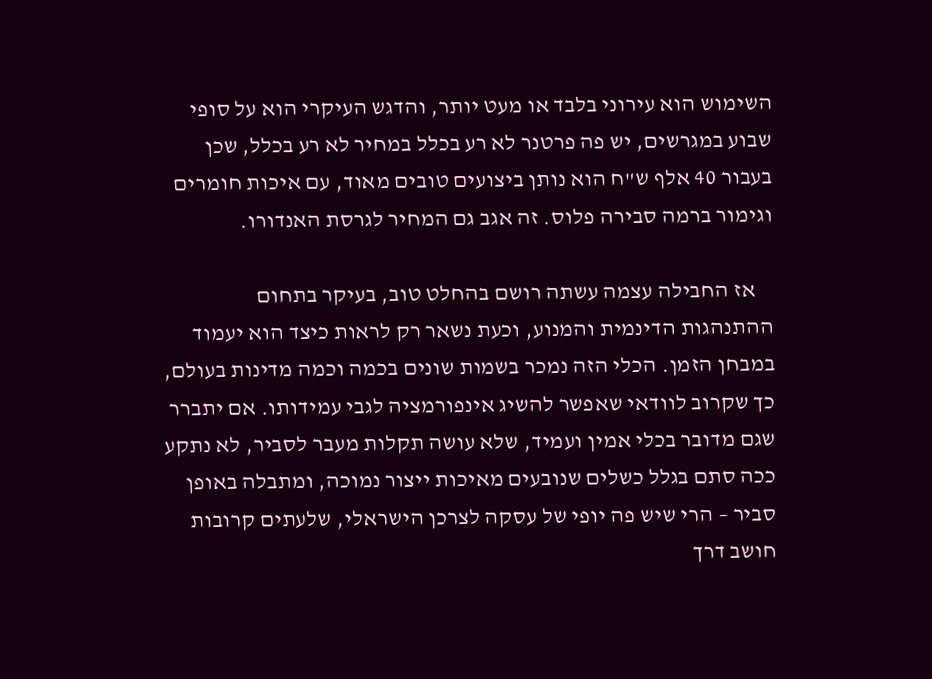השימוש הוא עירוני בלבד או מעט יותר, והדגש העיקרי הוא על סופי שבוע במגרשים, יש פה פרטנר לא רע בכלל במחיר לא רע בכלל, שכן בעבור 40 אלף ש"ח הוא נותן ביצועים טובים מאוד, עם איכות חומרים וגימור ברמה סבירה פלוס. זה אגב גם המחיר לגרסת האנדורו.

    אז החבילה עצמה עשתה רושם בהחלט טוב, בעיקר בתחום ההתנהגות הדינמית והמנוע, וכעת נשאר רק לראות כיצד הוא יעמוד במבחן הזמן. הכלי הזה נמכר בשמות שונים בכמה וכמה מדינות בעולם, כך שקרוב לוודאי שאפשר להשיג אינפורמציה לגבי עמידותו. אם יתברר שגם מדובר בכלי אמין ועמיד, שלא עושה תקלות מעבר לסביר, לא נתקע ככה סתם בגלל כשלים שנובעים מאיכות ייצור נמוכה, ומתבלה באופן סביר – הרי שיש פה יופי של עסקה לצרכן הישראלי, שלעתים קרובות חושב דרך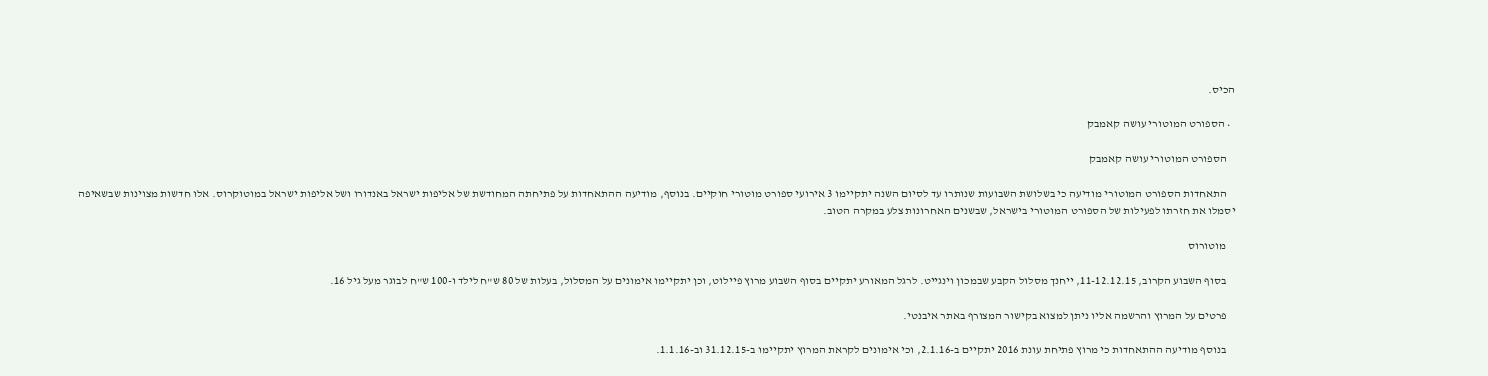הכיס.

  • הספורט המוטורי עושה קאמבק

    הספורט המוטורי עושה קאמבק

    התאחדות הספורט המוטורי מודיעה כי בשלושת השבועות שנותרו עד לסיום השנה יתקיימו 3 אירועי ספורט מוטורי חוקיים. בנוסף, מודיעה ההתאחדות על פתיחתה המחודשת של אליפות ישראל באנדורו ושל אליפות ישראל במוטוקרוס. אלו חדשות מצוינות שבשאיפה יסמלו את חזרתו לפעילות של הספורט המוטורי בישראל, שבשנים האחרונות צלע במקרה הטוב.

    מוטורוס

    בסוף השבוע הקרוב, 11-12.12.15, ייחנך מסלול הקבע שבמכון וינגייט. לרגל המאורע יתקיים בסוף השבוע מרוץ פיילוט, וכן יתקיימו אימונים על המסלול, בעלות של 80 ש"ח לילד ו-100 ש"ח לבוגר מעל גיל 16.

    פרטים על המרוץ והרשמה אליו ניתן למצוא בקישור המצורף באתר איבנטי.

    בנוסף מודיעה ההתאחדות כי מרוץ פתיחת עונת 2016 יתקיים ב-2.1.16, וכי אימונים לקראת המרוץ יתקיימו ב-31.12.15 וב-1.1.16.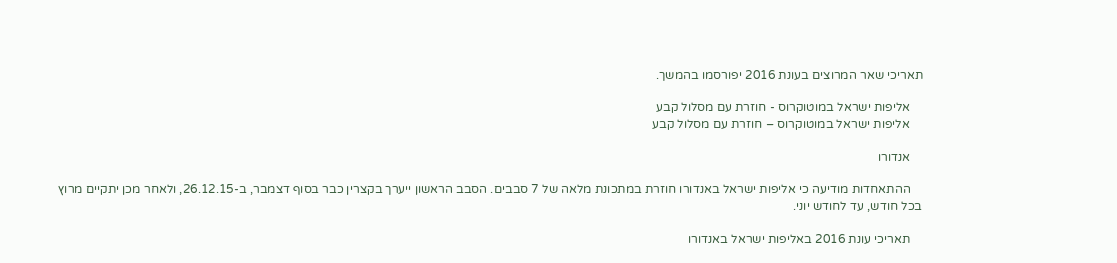תאריכי שאר המרוצים בעונת 2016 יפורסמו בהמשך.

    אליפות ישראל במוטוקרוס - חוזרת עם מסלול קבע
    אליפות ישראל במוטוקרוס – חוזרת עם מסלול קבע

    אנדורו

    ההתאחדות מודיעה כי אליפות ישראל באנדורו חוזרת במתכונת מלאה של 7 סבבים. הסבב הראשון ייערך בקצרין כבר בסוף דצמבר, ב-26.12.15, ולאחר מכן יתקיים מרוץ בכל חודש, עד לחודש יוני.

    תאריכי עונת 2016 באליפות ישראל באנדורו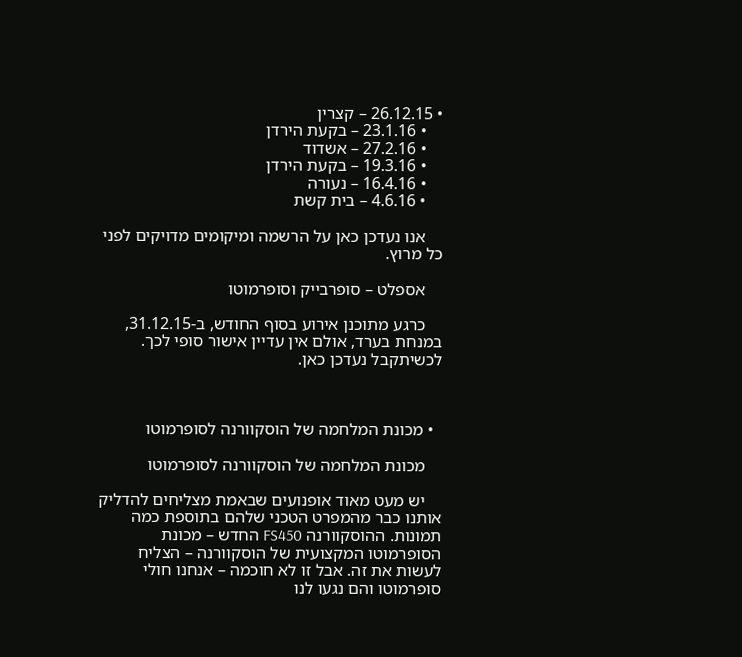• 26.12.15 – קצרין
    • 23.1.16 – בקעת הירדן
    • 27.2.16 – אשדוד
    • 19.3.16 – בקעת הירדן
    • 16.4.16 – נעורה
    • 4.6.16 – בית קשת

    אנו נעדכן כאן על הרשמה ומיקומים מדויקים לפני כל מרוץ.

    אספלט – סופרבייק וסופרמוטו

    כרגע מתוכנן אירוע בסוף החודש, ב-31.12.15, במנחת בערד, אולם אין עדיין אישור סופי לכך. לכשיתקבל נעדכן כאן.



  • מכונת המלחמה של הוסקוורנה לסופרמוטו

    מכונת המלחמה של הוסקוורנה לסופרמוטו

    יש מעט מאוד אופנועים שבאמת מצליחים להדליק אותנו כבר מהמפרט הטכני שלהם בתוספת כמה תמונות. ההוסקוורנה FS450 החדש – מכונת הסופרמוטו המקצועית של הוסקוורנה – הצליח לעשות את זה. אבל זו לא חוכמה – אנחנו חולי סופרמוטו והם נגעו לנו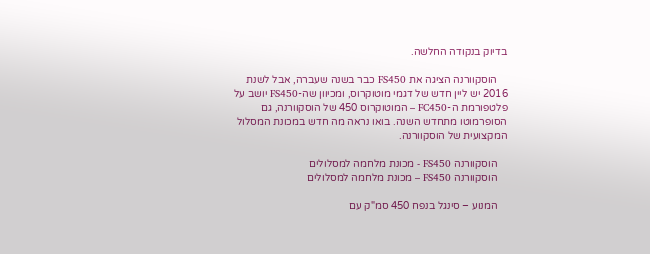בדיוק בנקודה החלשה.

    הוסקוורנה הציגה את FS450 כבר בשנה שעברה, אבל לשנת 2016 יש ליין חדש של דגמי מוטוקרוס, ומכיוון שה-FS450 יושב על פלטפורמת ה-FC450 – המוטוקרוס 450 של הוסקוורנה, גם הסופרמוטו מתחדש השנה. בואו נראה מה חדש במכונת המסלול המקצועית של הוסקוורנה.

    הוסקוורנה FS450 - מכונת מלחמה למסלולים
    הוסקוורנה FS450 – מכונת מלחמה למסלולים

    המנוע – סינגל בנפח 450 סמ"ק עם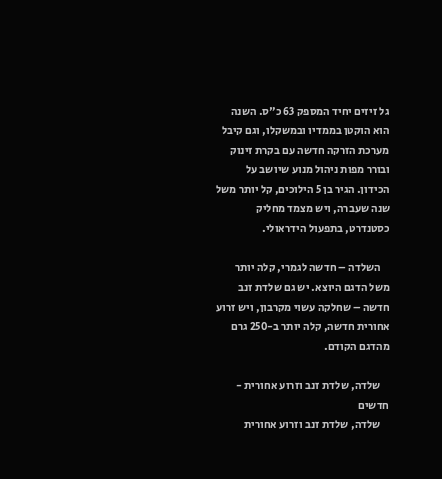גל זיזים יחיד המספק 63 כ"ס. השנה הוא הוקטן בממדיו ובמשקלו, וגם קיבל מערכת הזרקה חדשה עם בקרת זינוק ובורר מפות ניהול מנוע שיושב על הכידון. הגיר בן 5 הילוכים, קל יותר משל שנה שעברה, ויש מצמד מחליק כסטנדרט, בתפעול הידראולי.

    השלדה – חדשה לגמרי, קלה יותר משל הדגם היוצא. יש גם שלדת זנב חדשה – שחלקה עשוי מקרבון, ויש זרוע אחורית חדשה, קלה יותר ב-250 גרם מהדגם הקודם.

    שלדה, שלדת זנב וזרוע אחורית - חדשים
    שלדה, שלדת זנב וזרוע אחורית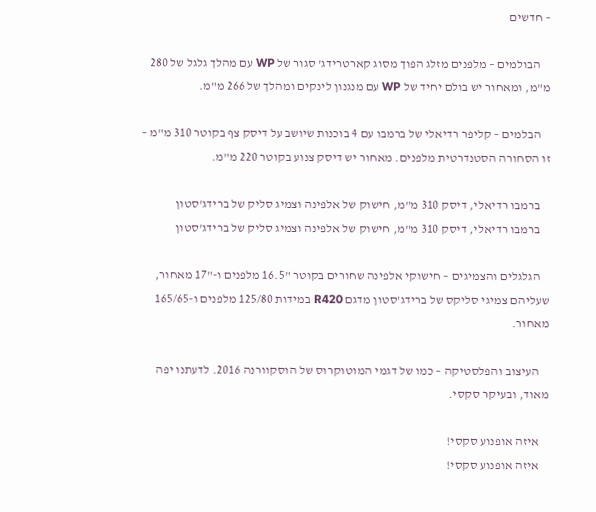– חדשים

    הבולמים – מלפנים מזלג הפוך מסוג קארטרידג' סגור של WP עם מהלך גלגל של 280 מ"מ, ומאחור יש בולם יחיד של WP עם מנגנון לינקים ומהלך של 266 מ"מ.

    הבלמים – קליפר רדיאלי של ברמבו עם 4 בוכנות שיושב על דיסק צף בקוטר 310 מ"מ – זו הסחורה הסטנדרטית מלפנים. מאחור יש דיסק צנוע בקוטר 220 מ"מ.

    ברמבו רדיאלי, דיסק 310 מ"מ, חישוק של אלפינה וצמיג סליק של ברידג'סטון
    ברמבו רדיאלי, דיסק 310 מ"מ, חישוק של אלפינה וצמיג סליק של ברידג'סטון

    הגלגלים והצמיגים – חישוקי אלפינה שחורים בקוטר "16.5 מלפנים ו-"17 מאחור, שעליהם צמיגי סליקס של ברידג'סטון מדגם R420 במידות 125/80 מלפנים ו-165/65 מאחור.

    העיצוב והפלסטיקה – כמו של דגמי המוטוקרוס של הוסקוורנה 2016. לדעתנו יפה מאוד, ובעיקר סקסי.

    איזה אופנוע סקסי!
    איזה אופנוע סקסי!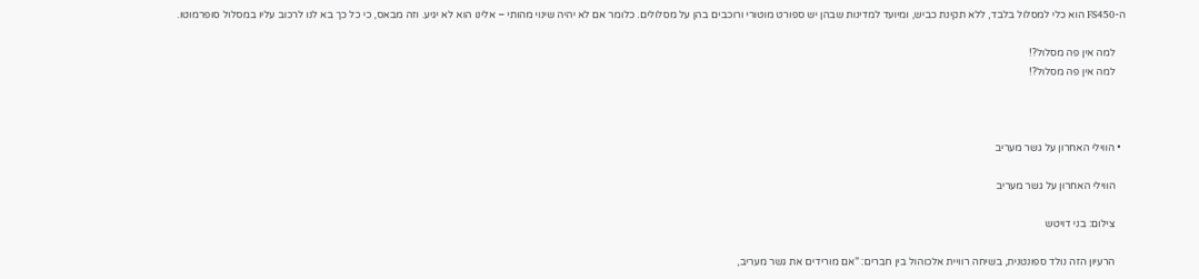ה-FS450 הוא כלי למסלול בלבד, ללא תקינת כביש, ומיועד למדינות שבהן יש ספורט מוטורי ורוכבים בהן על מסלולים. כלומר אם לא יהיה שינוי מהותי – אלינו הוא לא יגיע. וזה מבאס, כי כל כך בא לנו לרכוב עליו במסלול סופרמוטו.

    למה אין פה מסלול?!
    למה אין פה מסלול?!



  • הווילי האחרון על גשר מעריב

    הווילי האחרון על גשר מעריב

    צילום: בני דויטש

    הרעיון הזה נולד ספונטנית, בשיחה רוויית אלכוהול בין חברים: "אם מורידים את גשר מעריב,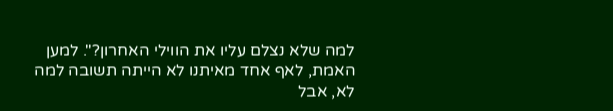למה שלא נצלם עליו את הווילי האחרון?". למען האמת, לאף אחד מאיתנו לא הייתה תשובה למה לא, אבל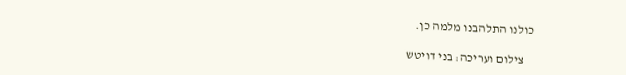כולנו התלהבנו מלמה כן.

    צילום ועריכה: בני דויטש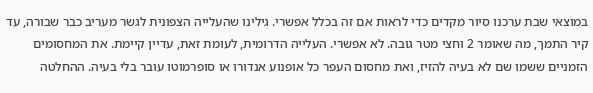במוצאי שבת ערכנו סיור מקדים כדי לראות אם זה בכלל אפשרי. גילינו שהעלייה הצפונית לגשר מעריב כבר שבורה, עד קיר התמך, מה שאומר 2 וחצי מטר גובה. לא אפשרי. העלייה הדרומית, לעומת זאת, עדיין קיימת. את המחסומים הזמניים ששמו שם לא בעיה להזיז, ואת מחסום העפר כל אופנוע אנדורו או סופרמוטו עובר בלי בעיה. ההחלטה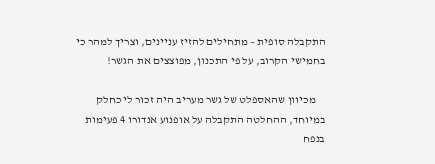התקבלה סופית – מתחילים להזיז עניינים, וצריך למהר כי בחמישי הקרוב, על פי התכנון, מפוצצים את הגשר!

    מכיוון שהאספלט של גשר מעריב היה זכור לי כחלק במיוחד, ההחלטה התקבלה על אופנוע אנדורו 4 פעימות בנפח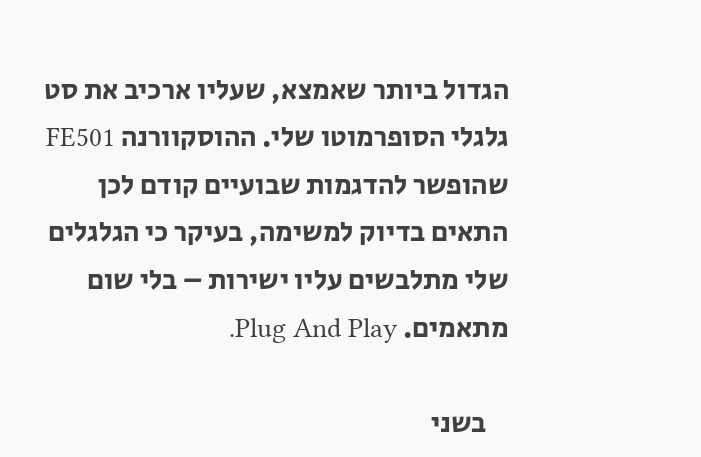הגדול ביותר שאמצא, שעליו ארכיב את סט גלגלי הסופרמוטו שלי. ההוסקוורנה FE501 שהופשר להדגמות שבועיים קודם לכן התאים בדיוק למשימה, בעיקר כי הגלגלים שלי מתלבשים עליו ישירות – בלי שום מתאמים. Plug And Play.

    בשני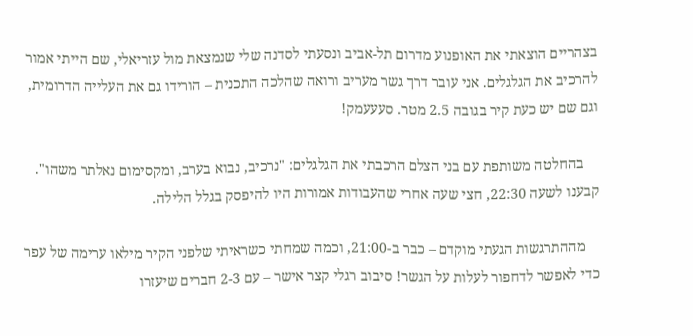בצהריים הוצאתי את האופנוע מדרום תל-אביב ונסעתי לסדנה שלי שנמצאת מול עזריאלי, שם הייתי אמור להרכיב את הגלגלים. אני עובר דרך גשר מעריב ורואה שהלכה התכנית – הורידו גם את העלייה הדרומית, וגם שם יש כעת קיר בגובה 2.5 מטר. סעעעמק!

    בהחלטה משותפת עם בני הצלם הרכבתי את הגלגלים: "נרכיב, נבוא בערב, ומקסימום נאלתר משהו". קבענו לשעה 22:30, חצי שעה אחרי שהעבודות אמורות היו להיפסק בגלל הלילה.

    מההתרגשות הגעתי מוקדם – כבר ב-21:00, וכמה שמחתי כשראיתי שלפני הקיר מילאו ערימה של עפר כדי לאפשר לדחפור לעלות על הגשר! סיבוב רגלי קצר אישר – עם 2-3 חברים שיעזרו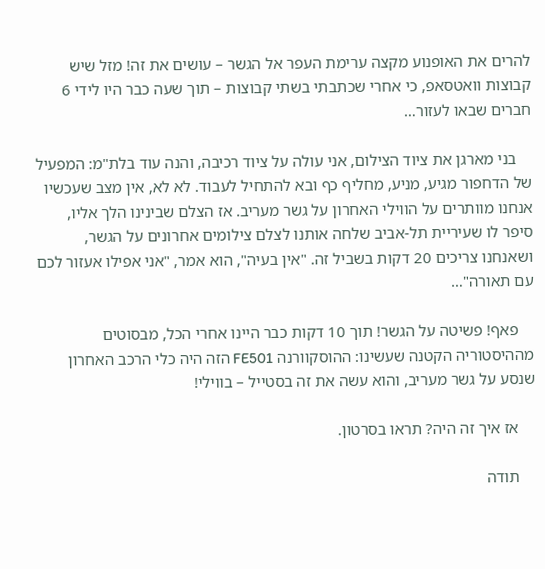להרים את האופנוע מקצה ערימת העפר אל הגשר – עושים את זה! מזל שיש קבוצות וואטסאפ, כי אחרי שכתבתי בשתי קבוצות – תוך שעה כבר היו לידי 6 חברים שבאו לעזור…

    בני מארגן את ציוד הצילום, אני עולה על ציוד רכיבה, והנה עוד בלת"מ: המפעיל של הדחפור מגיע, מניע, מחליף כף ובא להתחיל לעבוד. לא לא, אין מצב שעכשיו אנחנו מוותרים על הווילי האחרון על גשר מעריב. אז הצלם שבינינו הלך אליו, סיפר לו שעיריית תל-אביב שלחה אותנו לצלם צילומים אחרונים על הגשר, ושאנחנו צריכים 20 דקות בשביל זה. "אין בעיה", הוא אמר, "אני אפילו אעזור לכם עם תאורה"…

    פאף! פשיטה על הגשר! תוך 10 דקות כבר היינו אחרי הכל, מבסוטים מההיסטוריה הקטנה שעשינו: ההוסקוורנה FE501 הזה היה כלי הרכב האחרון שנסע על גשר מעריב, והוא עשה את זה בסטייל – בווילי!

    אז איך זה היה? תראו בסרטון.

    תודה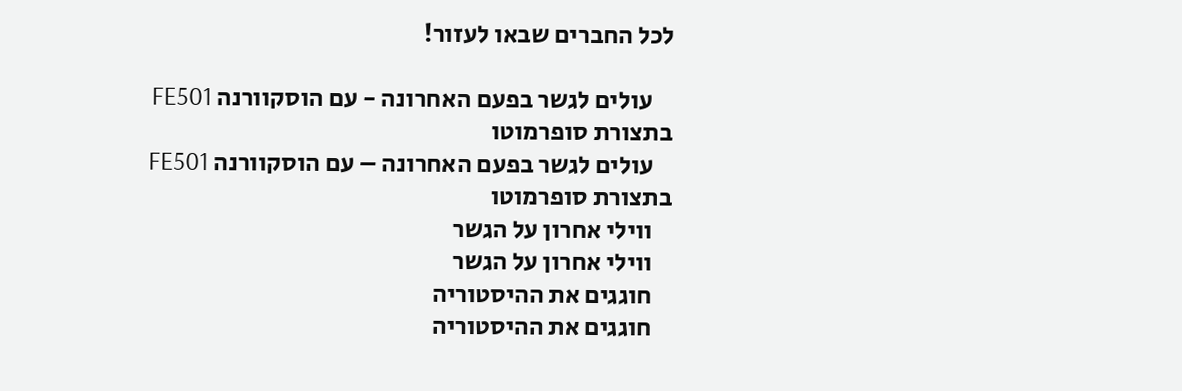לכל החברים שבאו לעזור!

    עולים לגשר בפעם האחרונה - עם הוסקוורנה FE501 בתצורת סופרמוטו
    עולים לגשר בפעם האחרונה – עם הוסקוורנה FE501 בתצורת סופרמוטו
    ווילי אחרון על הגשר
    ווילי אחרון על הגשר
    חוגגים את ההיסטוריה
    חוגגים את ההיסטוריה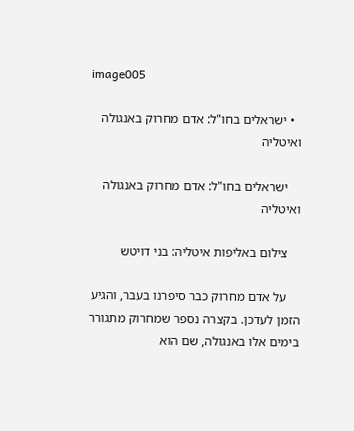image005

  • ישראלים בחו"ל: אדם מחרוק באנגולה ואיטליה

    ישראלים בחו"ל: אדם מחרוק באנגולה ואיטליה

    צילום באליפות איטליה: בני דויטש

    על אדם מחרוק כבר סיפרנו בעבר, והגיע הזמן לעדכן. בקצרה נספר שמחרוק מתגורר בימים אלו באנגולה, שם הוא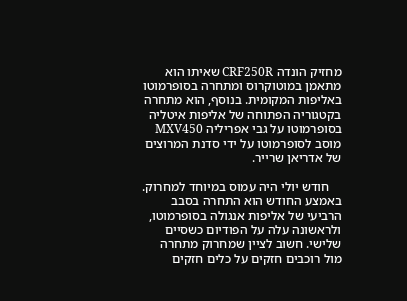מחזיק הונדה CRF250R שאיתו הוא מתאמן במוטוקרוס ומתחרה בסופרמוטו באליפות המקומית. בנוסף, הוא מתחרה בקטגוריה הפתוחה של אליפות איטליה בסופרמוטו על גבי אפריליה MXV450 מוסב לסופרמוטו על ידי סדנת המרוצים של אדריאן שרייר.

    חודש יולי היה עמוס במיוחד למחרוק. באמצע החודש הוא התחרה בסבב הרביעי של אליפות אנגולה בסופרמוטו, ולראשונה עלה על הפודיום כשסיים שלישי. חשוב לציין שמחרוק מתחרה מול רוכבים חזקים על כלים חזקים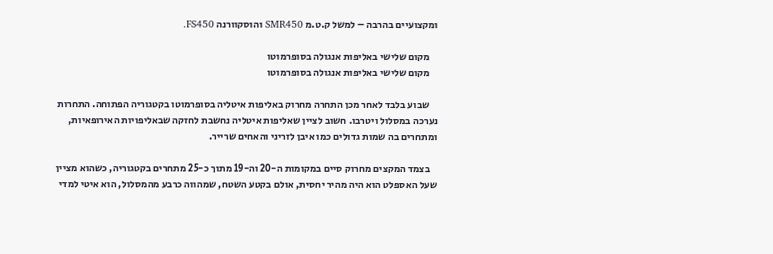ומקצועיים בהרבה – למשל ק.ט.מ SMR450 והוסקוורנה FS450.

    מקום שלישי באליפות אנגולה בסופרמוטו
    מקום שלישי באליפות אנגולה בסופרמוטו

    שבוע בלבד לאחר מכן התחרה מחרוק באליפות איטליה בסופרמוטו בקטגוריה הפתוחה. התחרות נערכה במסלול ויטרבו. חשוב לציין שאליפות איטליה נחשבת לחזקה שבאליפויות האירופאיות, ומתחרים בה שמות גדולים כמו איבן לזריני והאחים שרייר.

    בצמד המקצים מחרוק סיים במקומות ה-20 וה-19 מתוך כ-25 מתחרים בקטגוריה, כשהוא מציין שעל האספלט הוא היה מהיר יחסית, אולם בקטע השטח, שמהווה כרבע מהמסלול, הוא איטי למדי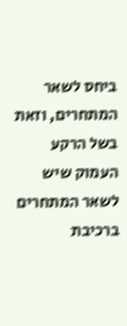ביחס לשאר המתחרים, וזאת בשל הרקע העמוק שיש לשאר המתחרים ברכיבת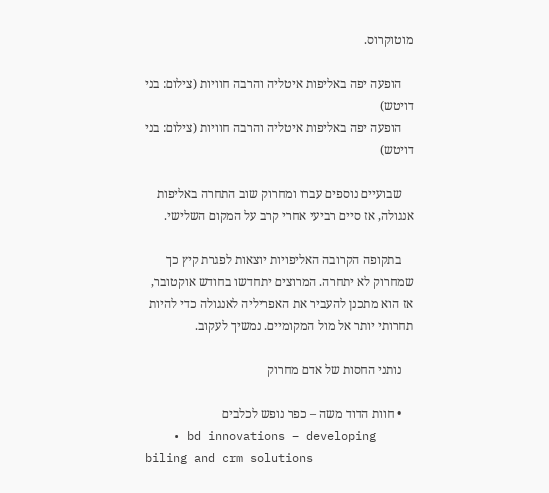מוטוקרוס.

    הופעה יפה באליפות איטליה והרבה חוויות (צילום: בני דויטש)
    הופעה יפה באליפות איטליה והרבה חוויות (צילום: בני דויטש)

    שבועיים נוספים עברו ומחרוק שוב התחרה באליפות אנגולה, אז סיים רביעי אחרי קרב על המקום השלישי.

    בתקופה הקרובה האליפויות יוצאות לפגרת קיץ כך שמחרוק לא יתחרה. המרוצים יתחדשו בחודש אוקטובר, אז הוא מתכנן להעביר את האפריליה לאנגולה כדי להיות תחרותי יותר אל מול המקומיים. נמשיך לעקוב.

    נותני החסות של אדם מחרוק

    • חוות הדוד משה – כפר נופש לכלבים
    • bd innovations – developing biling and crm solutions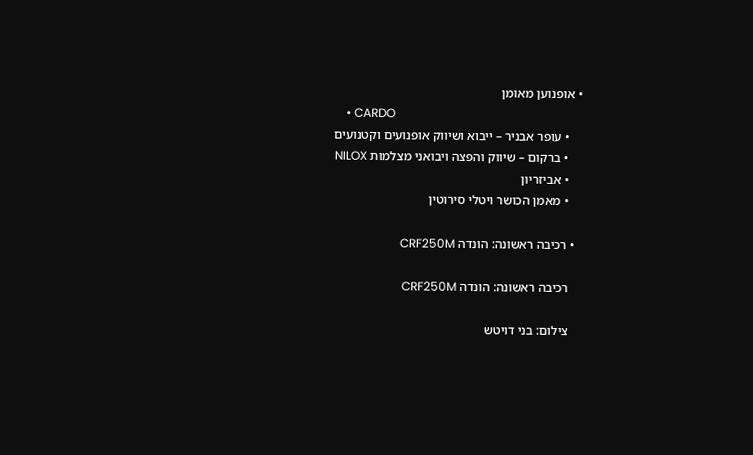• אופנוען מאומן
    • CARDO
    • עופר אבניר – ייבוא ושיווק אופנועים וקטנועים
    • ברקום – שיווק והפצה ויבואני מצלמות NILOX
    • אביזריון
    • מאמן הכושר ויטלי סירוטין

  • רכיבה ראשונה: הונדה CRF250M

    רכיבה ראשונה: הונדה CRF250M

    צילום: בני דויטש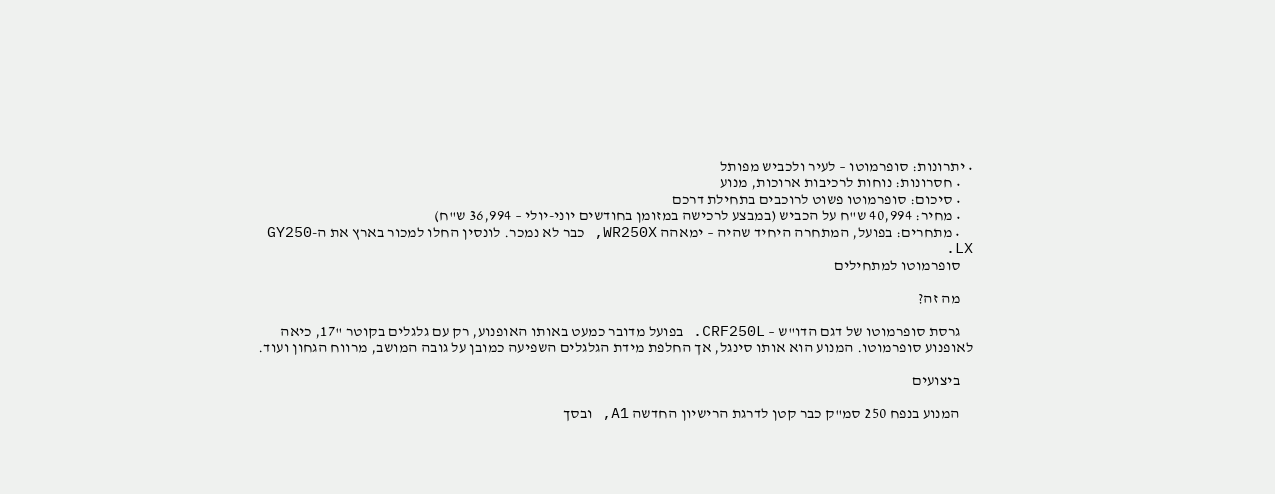• יתרונות: סופרמוטו – לעיר ולכביש מפותל
    • חסרונות: נוחות לרכיבות ארוכות, מנוע
    • סיכום: סופרמוטו פשוט לרוכבים בתחילת דרכם
    • מחיר: 40,994 ש"ח על הכביש (במבצע לרכישה במזומן בחודשים יוני-יולי – 36,994 ש"ח)
    • מתחרים: בפועל, המתחרה היחיד שהיה – ימאהה WR250X, כבר לא נמכר. לונסין החלו למכור בארץ את ה-GY250 LX.
    סופרמוטו למתחילים

    מה זה?

    גרסת סופרמוטו של דגם הדו"ש – CRF250L. בפועל מדובר כמעט באותו האופנוע, רק עם גלגלים בקוטר "17, כיאה לאופנוע סופרמוטו. המנוע הוא אותו סינגל, אך החלפת מידת הגלגלים השפיעה כמובן על גובה המושב, מרווח הגחון ועוד.

    ביצועים

    המנוע בנפח 250 סמ"ק כבר קטן לדרגת הרישיון החדשה A1, ובסך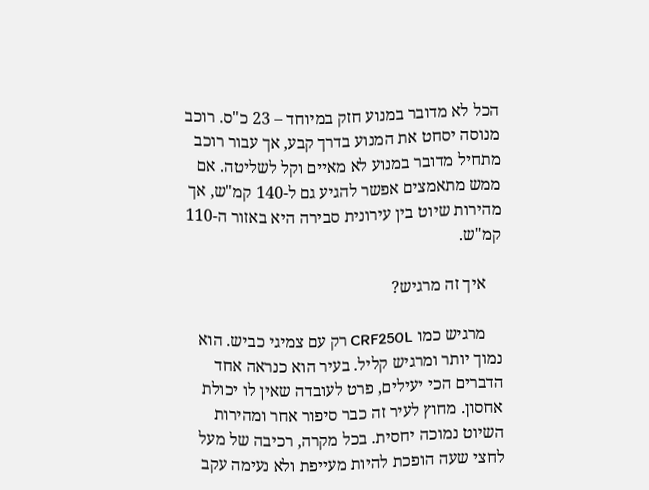הכל לא מדובר במנוע חזק במיוחד – 23 כ"ס. רוכב מנוסה יסחט את המנוע בדרך קבע, אך עבור רוכב מתחיל מדובר במנוע לא מאיים וקל לשליטה. אם ממש מתאמצים אפשר להגיע גם ל-140 קמ"ש, אך מהירות שיוט בין עירונית סבירה היא באזור ה-110 קמ"ש.

    איך זה מרגיש?

    מרגיש כמו CRF250L רק עם צמיגי כביש. הוא נמוך יותר ומרגיש קליל. בעיר הוא כנראה אחד הדברים הכי יעילים, פרט לעובדה שאין לו יכולת אחסון. מחוץ לעיר זה כבר סיפור אחר ומהירות השיוט נמוכה יחסית. בכל מקרה, רכיבה של מעל לחצי שעה הופכת להיות מעייפת ולא נעימה עקב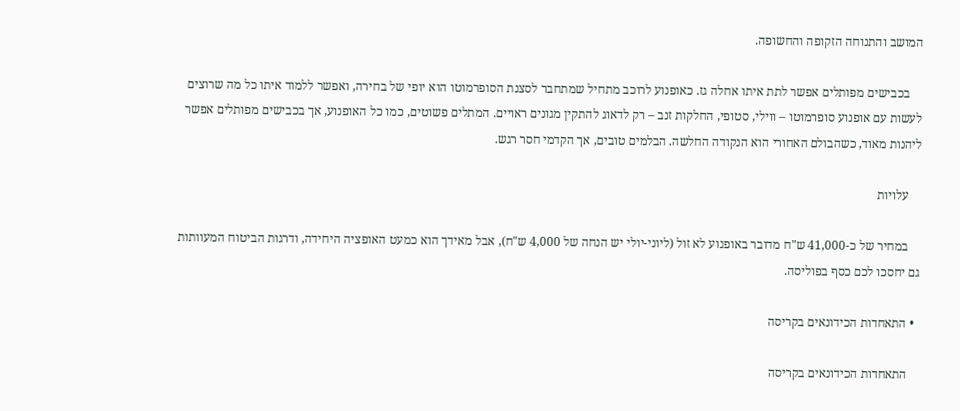המושב והתנוחה הזקופה והחשופה.

    בכבישים מפותלים אפשר לתת איתו אחלה גז. כאופנוע לרוכב מתחיל שמתחבר לסצנת הסופרמוטו הוא יופי של בחירה, ואפשר ללמוד איתו כל מה שרוצים לעשות עם אופנוע סופרמוטו – ווילי, סטופי, החלקות זנב – רק לדאוג להתקין מגונים ראויים. המתלים פשוטים, כמו כל האופנוע, אך בכבישים מפותלים אפשר ליהנות מאוד, כשהבולם האחורי הוא הנקודה החלשה. הבלמים טובים, אך הקדמי חסר רגש.

    עלויות

    במחיר של כ-41,000 ש"ח מדובר באופנוע לא זול (ליוני-יולי יש הנחה של 4,000 ש"ח), אבל מאידך הוא כמעט האופציה היחידה, ודרגות הביטוח המעוותות גם יחסכו לכם כסף בפוליסה.

  • התאחדות הכידונאים בקריסה

    התאחדות הכידונאים בקריסה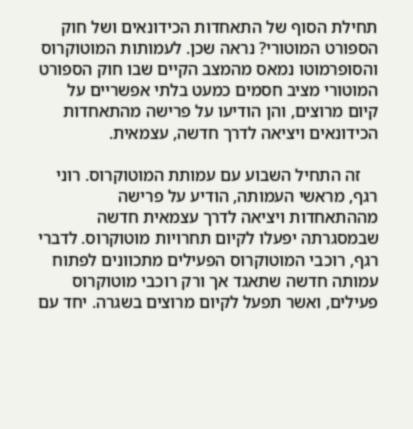תחילת הסוף של התאחדות הכידונאים ושל חוק הספורט המוטורי? נראה שכן. לעמותות המוטוקרוס והסופרמוטו נמאס מהמצב הקיים שבו חוק הספורט המוטורי מציב חסמים כמעט בלתי אפשריים על קיום מרוצים, והן הודיעו על פרישה מהתאחדות הכידונאים ויציאה לדרך חדשה, עצמאית.

    זה התחיל השבוע עם עמותת המוטוקרוס. רוני רגף, מראשי העמותה, הודיע על פרישה מההתאחדות ויציאה לדרך עצמאית חדשה שבמסגרתה יפעלו לקיום תחרויות מוטוקרוס. לדברי רגף, רוכבי המוטוקרוס הפעילים מתכוונים לפתוח עמותה חדשה שתאגד אך ורק רוכבי מוטוקרוס פעילים, ואשר תפעל לקיום מרוצים בשגרה. יחד עם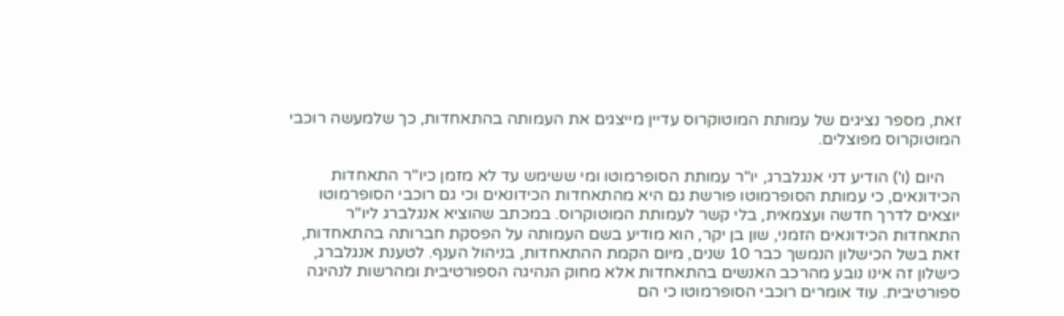זאת, מספר נציגים של עמותת המוטוקרוס עדיין מייצגים את העמותה בהתאחדות, כך שלמעשה רוכבי המוטוקרוס מפוצלים.

    היום (ו') הודיע דני אנגלברג, יו"ר עמותת הסופרמוטו ומי ששימש עד לא מזמן כיו"ר התאחדות הכידונאים, כי עמותת הסופרמוטו פורשת גם היא מהתאחדות הכידונאים וכי גם רוכבי הסופרמוטו יוצאים לדרך חדשה ועצמאית, בלי קשר לעמותת המוטוקרוס. במכתב שהוציא אנגלברג ליו"ר התאחדות הכידונאים הזמני, שון בן יקר, הוא מודיע בשם העמותה על הפסקת חברותה בהתאחדות, זאת בשל הכישלון הנמשך כבר 10 שנים, מיום הקמת ההתאחדות, בניהול הענף. לטענת אנגלברג, כישלון זה אינו נובע מהרכב האנשים בהתאחדות אלא מחוק הנהיגה הספורטיבית ומהרשות לנהיגה ספורטיבית. עוד אומרים רוכבי הסופרמוטו כי הם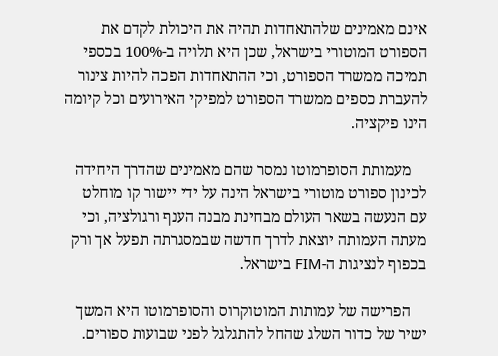אינם מאמינים שלהתאחדות תהיה את היכולת לקדם את הספורט המוטורי בישראל, שכן היא תלויה ב-100% בכספי תמיכה ממשרד הספורט, וכי ההתאחדות הפכה להיות צינור להעברת כספים ממשרד הספורט למפיקי האירועים וכל קיומה הינו פיקציה.

    מעמותת הסופרמוטו נמסר שהם מאמינים שהדרך היחידה לכינון ספורט מוטורי בישראל הינה על ידי יישור קו מוחלט עם הנעשה בשאר העולם מבחינת מבנה הענף ורגולציה, וכי מעתה העמותה יוצאת לדרך חדשה שבמסגרתה תפעל אך ורק בכפוף לנציגות ה-FIM בישראל.

    הפרישה של עמותות המוטוקרוס והסופרמוטו היא המשך ישיר של כדור השלג שהחל להתגלגל לפני שבועות ספורים.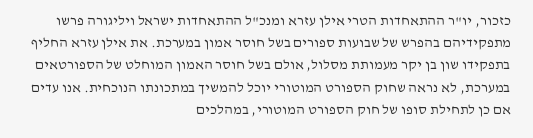כזכור, יו"ר ההתאחדות הטרי אילן עזרא ומנכ"ל ההתאחדות ישראל ויליגורה פרשו מתפקידיהם בהפרש של שבועות ספורים בשל חוסר אמון במערכת. את אילן עזרא החליף בתפקידו שון בן יקר מעמותת מסלול, אולם בשל חוסר האמון המוחלט של הספורטאים במערכת, לא נראה שחוק הספורט המוטורי יוכל להמשיך במתכונתו הנוכחית. אנו עדים אם כן לתחילת סופו של חוק הספורט המוטורי, במהלכים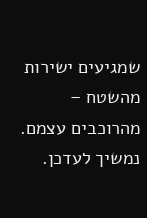שמגיעים ישירות מהשטח – מהרוכבים עצמם. נמשיך לעדכן.